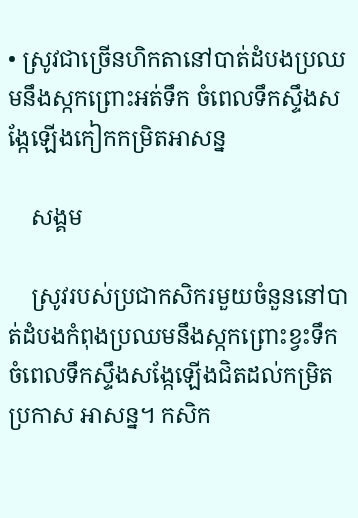• ស្រូវជាច្រើនហិកតានៅបាត់ដំបងប្រឈមនឹងស្កកព្រោះអត់ទឹក ចំពេលទឹកស្ទឹងសង្កែឡើងកៀកកម្រិតអាសន្ន

    សង្គម

    ស្រូវរបស់ប្រជាកសិករមួយចំនួននៅបាត់ដំបងកំពុងប្រឈមនឹងស្កកព្រោះខ្វះទឹក ចំពេលទឹកស្ទឹងសង្កែឡើងជិតដល់កម្រិតប្រកាស អាសន្ន។ កសិក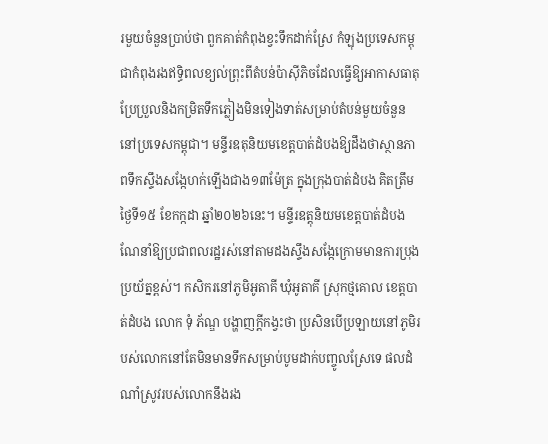រមួយចំនួនប្រាប់ថា ពួកគាត់កំពុងខ្វះទឹកដាក់ស្រែ កំឡុងប្រទេសកម្ពុជាកំពុងរងឥទ្ធិពលខ្យល់ព្រុះពីតំបន់ប៉ាស៊ីភិចដែលធ្វើឱ្យអាកាសធាតុប្រែប្រួលនិងកម្រិតទឹកភ្លៀងមិនទៀងទាត់សម្រាប់តំបន់មួយចំនួននៅប្រទេសកម្ពុជា។ មន្ទីរឧតុនិយមខេត្តបាត់ដំបងឱ្យដឹងថាស្ថានភាពទឹកស្ទឹងសង្កែហក់ឡើងជាង១៣ម៉ែត្រ ក្នុងក្រុងបាត់ដំបង គិតត្រឹមថ្ងៃទី១៥ ខែកក្កដា ឆ្នាំ២០២៦នេះ។ មន្ទីរឧត្តុនិយមខេត្តបាត់ដំបងណែនាំឱ្យប្រជាពលរដ្ឋរស់នៅតាមដងស្ទឹងសង្កែក្រោមមានការប្រុង ប្រយ័ត្នខ្ពស់។ កសិករនៅភូមិអូតាគី ឃុំអូតាគី ស្រុកថ្មគោល ខេត្តបាត់ដំបង លោក ទុំ ភ័ណ្ឌ បង្ហាញក្ដីកង្វះថា ប្រសិនបើប្រឡាយនៅភូមិរបស់លោកនៅតែមិនមានទឹកសម្រាប់បូមដាក់បញ្ចូលស្រែទេ ផលដំណាំស្រូវរបស់លោកនឹងរង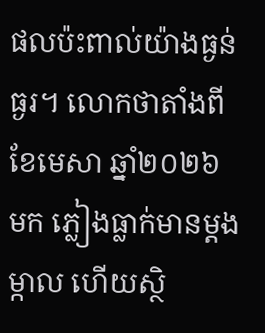ផលប៉ះពាល់យ៉ាងធ្ងន់ធ្ងរ។ លោកថាតាំងពីខែមេសា ឆ្នាំ២០២៦ មក ភ្លៀងធ្លាក់មានម្ដងម្កាល ហើយស្ថិ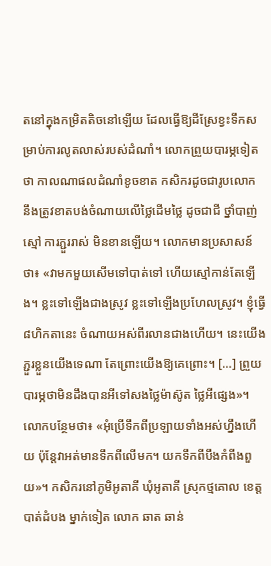តនៅក្នុងកម្រិតតិចនៅឡើយ ដែលធ្វើឱ្យដីស្រែខ្វះទឹកសម្រាប់ការលូតលាស់របស់ដំណាំ។ លោកព្រួយបារម្ភទៀតថា កាលណាផលដំណាំខូចខាត កសិករដូចជារូបលោក នឹងត្រូវខាតបង់ចំណាយលើថ្លៃដើមថ្លៃ ដូចជាជី ថ្នាំបាញ់ស្មៅ ការភ្ជួររាស់ មិនខានឡើយ។ លោកមានប្រសាសន៍ថា៖ «វាមកមួយសើមទៅបាត់ទៅ ហើយស្មៅកាន់តែឡើង។ ខ្លះទៅឡើងជាងស្រូវ ខ្លះទៅឡើងប្រហែលស្រូវ។ ខ្ញុំធ្វើ៨ហិកតានេះ ចំណាយអស់ពីរលានជាងហើយ។ នេះយើងភ្ជួរខ្លួនយើងទេណា តែព្រោះយើងឱ្យគេព្រោះ។ […] ព្រួយបារម្ភថាមិនដឹងបានអីទៅសងថ្លៃម៉ាស៊ូត ថ្លៃអីផ្សេង»។ លោកបន្ថែមថា៖ «អុំប្រើទឹកពីប្រឡាយទាំងអស់ហ្នឹងហើយ ប៉ុន្តែវាអត់មានទឹកពីលើមក។ យកទឹកពីបឹងកំពីងពួយ»។ កសិករនៅភូមិអូតាគី ឃុំអូតាគី ស្រុកថ្មគោល ខេត្តបាត់ដំបង ម្នាក់ទៀត លោក ឆាត ឆាន់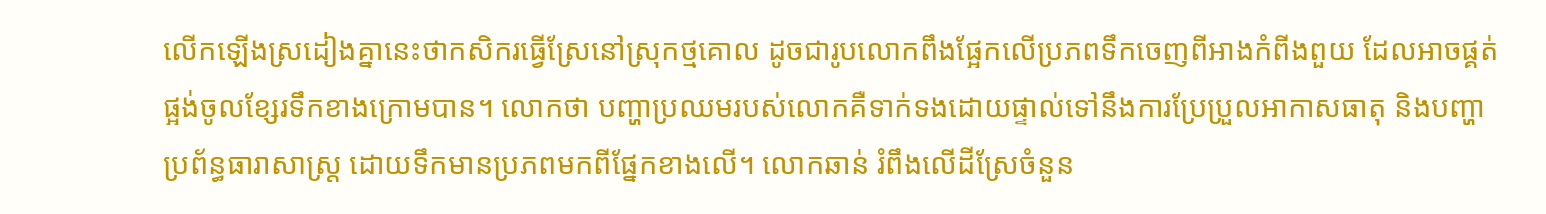លើកឡើងស្រដៀងគ្នានេះថាកសិករធ្វើស្រែនៅស្រុកថ្មគោល ដូចជារូបលោកពឹងផ្អែកលើប្រភពទឹកចេញពីអាងកំពីងពួយ ដែលអាចផ្គត់ផ្អង់ចូលខ្សែរទឹកខាងក្រោមបាន។ លោកថា បញ្ហាប្រឈមរបស់លោកគឺទាក់ទងដោយផ្ទាល់ទៅនឹងការប្រែប្រួលអាកាសធាតុ និងបញ្ហាប្រព័ន្ធធារាសាស្រ្ត ដោយទឹកមានប្រភពមកពីផ្នែកខាងលើ។ លោកឆាន់ រំពឹងលើដីស្រែចំនួន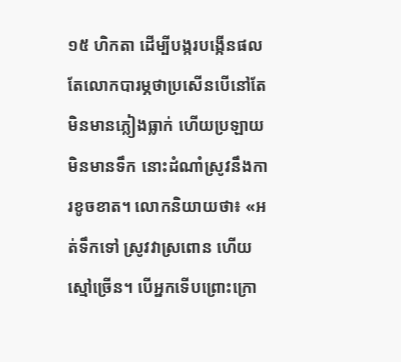១៥ ហិកតា ដើម្បីបង្ករបង្កើនផល តែលោកបារម្ភថាប្រសើនបើនៅតែមិនមានភ្លៀងធ្លាក់ ហើយប្រឡាយមិនមានទឹក នោះដំណាំស្រូវនឹងការខូចខាត។ លោកនិយាយថា៖ «អត់ទឹកទៅ ស្រូវវាស្រពោន ហើយស្មៅច្រើន។ បើអ្នកទើបព្រោះក្រោ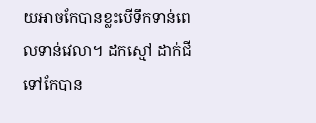យអាចកែបានខ្លះបើទឹកទាន់ពេលទាន់វេលា។ ដកស្មៅ ដាក់ជីទៅកែបាន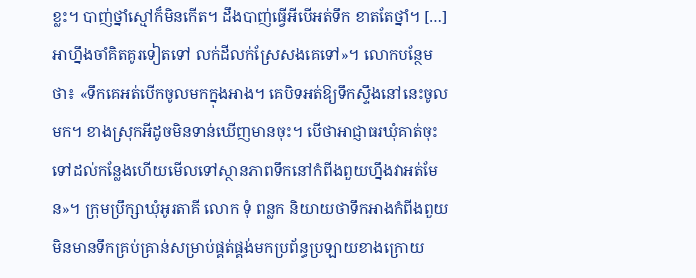ខ្លះ។ បាញ់ថ្នាំស្មៅក៏មិនកើត។ ដឹងបាញ់ធ្វើអីបើអត់ទឹក ខាតតែថ្នាំ។ […] អាហ្នឹងចាំគិតគូរទៀតទៅ លក់ដីលក់ស្រែសងគេទៅ»។ លោកបន្ថែមថា៖ «ទឹកគេអត់បើកចូលមកក្នុងអាង។ គេបិទអត់ឱ្យទឹកស្ទឹងនៅនេះចូលមក។ ខាងស្រុកអីដូចមិនទាន់ឃើញមានចុះ។ បើថាអាជ្ញាធរឃុំគាត់ចុះទៅដល់កន្លែងហើយមើលទៅស្ថានភាពទឹកនៅកំពីងពួយហ្នឹងវាអត់មែន»។ ក្រុមប្រឹក្សាឃុំអូរតាគី លោក ទុំ ពន្លក និយាយថាទឹកអាងកំពីងពួយមិនមានទឹកគ្រប់គ្រាន់សម្រាប់ផ្គត់ផ្គង់មកប្រព័ន្ធប្រឡាយខាងក្រោយ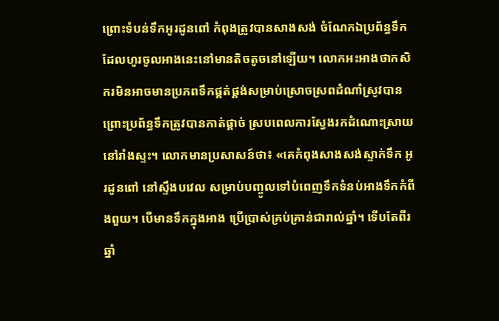ព្រោះទំបន់ទឹកអូរដូនពៅ កំពុងត្រូវបានសាងសង់ ចំណែកឯប្រព័ន្ធទឹកដែលហូរចូលអាងនេះនៅមានតិចតូចនៅឡើយ។ លោកអះអាងថាកសិករមិនអាចមានប្រភពទឹកផ្គត់ផ្គង់សម្រាប់ស្រោចស្រពដំណាំស្រូវបាន ព្រោះប្រព័ន្ធទឹកត្រូវបានកាត់ផ្ដាច់ ស្របពេលការស្វែងរកដំណោះស្រាយនៅរាំងស្ទះ។ លោកមានប្រសាសន៍ថា៖ «គេកំពុងសាងសង់ស្ទាក់ទឹក អូរដូនពៅ នៅស្ទឹងបវេល សម្រាប់បញ្ចូលទៅបំពេញទឹកទំនប់អាងទឹកកំពីងពួយ។ បើមានទឹកក្នុងអាង ប្រើប្រាស់គ្រប់គ្រាន់ជារាល់ឆ្នាំ។ ទើបតែពីរឆ្នាំ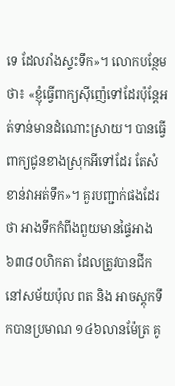ទេ ដែលរាំងស្ទះទឹក»។ លោកបន្ថែមថា៖ «ខ្ញុំធ្វើពាក្យស៊ីញ៉េទៅដែរប៉ុន្តែអត់ទាន់មានដំណោះស្រាយ។ បានធ្វើពាក្យជូនខាងស្រុកអីទៅដែរ តែសំខាន់វាអត់ទឹក»។ គួរបញ្ជាក់ផងដែរថា អាងទឹកកំពីងពួយមានផ្ទៃអាង ៦៣៨០ហិកតា ដែលត្រូវបានជីកនៅសម័យប៉ុល ពត និង អាចស្ដុកទឹកបានប្រមាណ ១៤៦លានម៉ែត្រ គូ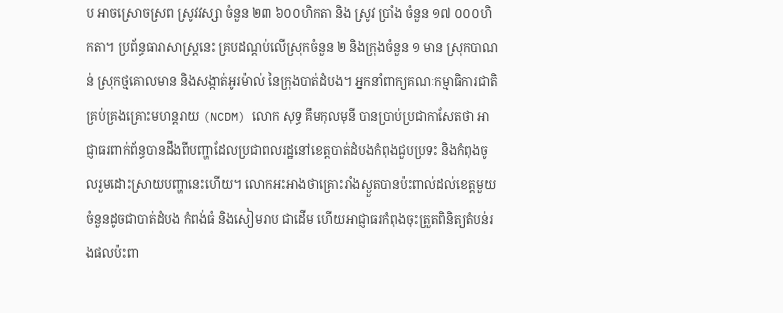ប អាចស្រោចស្រព ស្រូវវស្សា ចំនួន ២៣ ៦០០ហិកតា និង ស្រូវ ប្រាំង ចំនួន ១៧ ០០០ហិកតា។ ប្រព័ន្ធធារាសាស្ត្រនេះ គ្របដណ្តប់លើស្រុកចំនួន ២ និងក្រុងចំនួន ១ មាន ស្រុកបាណន់ ស្រុកថ្មគោលមាន និងសង្កាត់អូរម៉ាល់ នៃក្រុងបាត់ដំបង។ អ្នកនាំពាក្យគណៈកម្មាធិការជាតិគ្រប់គ្រងគ្រោះមហន្តរាយ (NCDM) លោក សុទ្ធ គឹមកុលមុនី បានប្រាប់ប្រជាកាសែតថា អាជ្ញាធរពាក់ព័ន្ធបានដឹងពីបញ្ហាដែលប្រជាពលរដ្ឋនៅខេត្តបាត់ដំបងកំពុងជួបប្រទះ និងកំពុងចូលរួមដោះស្រាយបញ្ហានេះហើយ។ លោកអះអាងថាគ្រោះរាំងស្ងួតបានប៉ះពាល់ដល់ខេត្តមួយចំនួនដូចជាបាត់ដំបង កំពង់ធំ និងសៀមរាប ជាដើម ហើយអាជ្ញាធរកំពុងចុះត្រួតពិនិត្យតំបន់រងផលប៉ះពា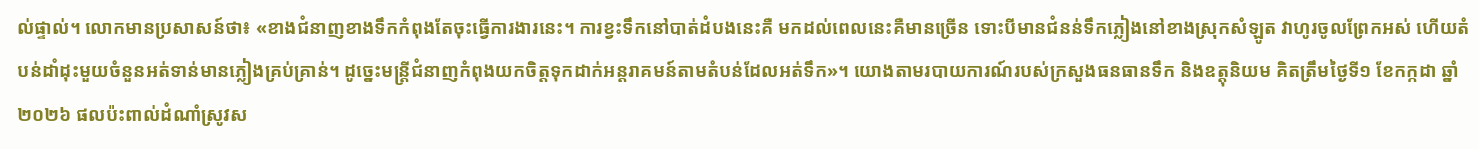ល់ផ្ទាល់។ លោកមានប្រសាសន៍ថា៖ «ខាងជំនាញខាងទឹកកំពុងតែចុះធ្វើការងារនេះ។ ការខ្វះទឹកនៅបាត់ដំបងនេះគឺ មកដល់ពេលនេះគឺមានច្រើន ទោះបីមានជំនន់ទឹកភ្លៀងនៅខាងស្រុកសំឡូត វាហូរចូលព្រែកអស់ ហើយតំបន់ដាំដុះមួយចំនួនអត់ទាន់មានភ្លៀងគ្រប់គ្រាន់។ ដូច្នេះមន្ត្រីជំនាញកំពុងយកចិត្តទុកដាក់អន្តរាគមន៍តាមតំបន់ដែលអត់ទឹក»។ យោងតាមរបាយការណ៍របស់ក្រសួងធនធានទឹក និងឧត្តុនិយម គិតត្រឹមថ្ងៃទី១ ខែកក្កដា ឆ្នាំ២០២៦ ផលប៉ះពាល់ដំណាំស្រូវស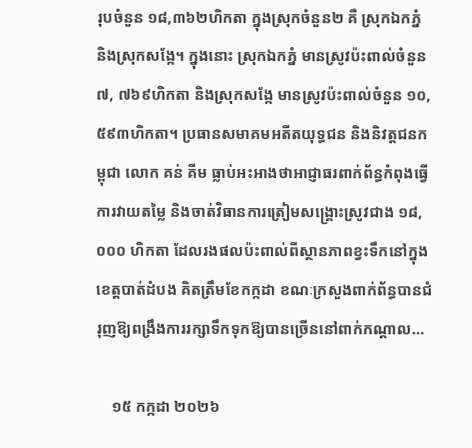រុបចំនួន ១៨,៣៦២ហិកតា ក្នុងស្រុកចំនួន២ គឺ ស្រុកឯកភ្នំ និងស្រុកសង្កែ។ ក្នុងនោះ ស្រុកឯកភ្នំ មានស្រូវប៉ះពាល់ចំនួន ៧, ៧៦៩ហិកតា និងស្រុកសង្កែ មានស្រូវប៉ះពាល់ចំនួន ១០,៥៩៣ហិកតា។ ប្រធានសមាគមអតីតយុទ្ធជន និងនិវត្តជនកម្ពុជា លោក គន់ គីម ធ្លាប់អះអាងថាអាជ្ញាធរពាក់ព័ន្ធកំពុងធ្វើការវាយតម្លៃ និងចាត់វិធានការត្រៀមសង្គ្រោះស្រូវជាង ១៨,០០០ ហិកតា ដែលរងផលប៉ះពាល់ពីស្ថានភាពខ្វះទឹកនៅក្នុងខេត្តបាត់ដំបង គិតត្រឹមខែកក្កដា ខណៈក្រសួងពាក់ព័ន្ធបានជំរុញឱ្យពង្រឹងការរក្សាទឹកទុកឱ្យបានច្រើននៅពាក់កណ្តាល…

    ១៥ កក្កដា ២០២៦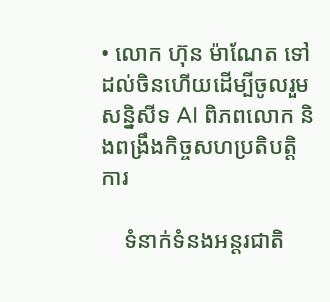• លោក ហ៊ុន ម៉ាណែត ទៅដល់ចិនហើយដើម្បីចូលរួមសន្និសីទ AI ពិភពលោក និងពង្រឹងកិច្ចសហប្រតិបត្តិការ

    ទំនាក់ទំនងអន្តរជាតិ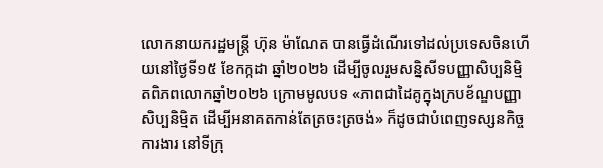លោកនាយករដ្ឋមន្ត្រី ហ៊ុន ម៉ាណែត បានធ្វើដំណើរទៅដល់ប្រទេសចិនហើយនៅថ្ងៃទី១៥ ខែកក្កដា ឆ្នាំ២០២៦ ដើម្បីចូលរួមសន្និសីទបញ្ញាសិប្បនិម្មិតពិភពលោកឆ្នាំ២០២៦ ក្រោមមូលបទ «ភាពជាដៃគូក្នុងក្របខ័ណ្ឌបញ្ញាសិប្បនិម្មិត ដើម្បីអនាគតកាន់តែត្រចះត្រចង់» ក៏ដូចជាបំពេញទស្សនកិច្ចការងារ នៅទីក្រុ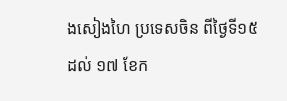ងសៀងហៃ ប្រទេសចិន ពីថ្ងៃទី១៥ ដល់ ១៧ ខែក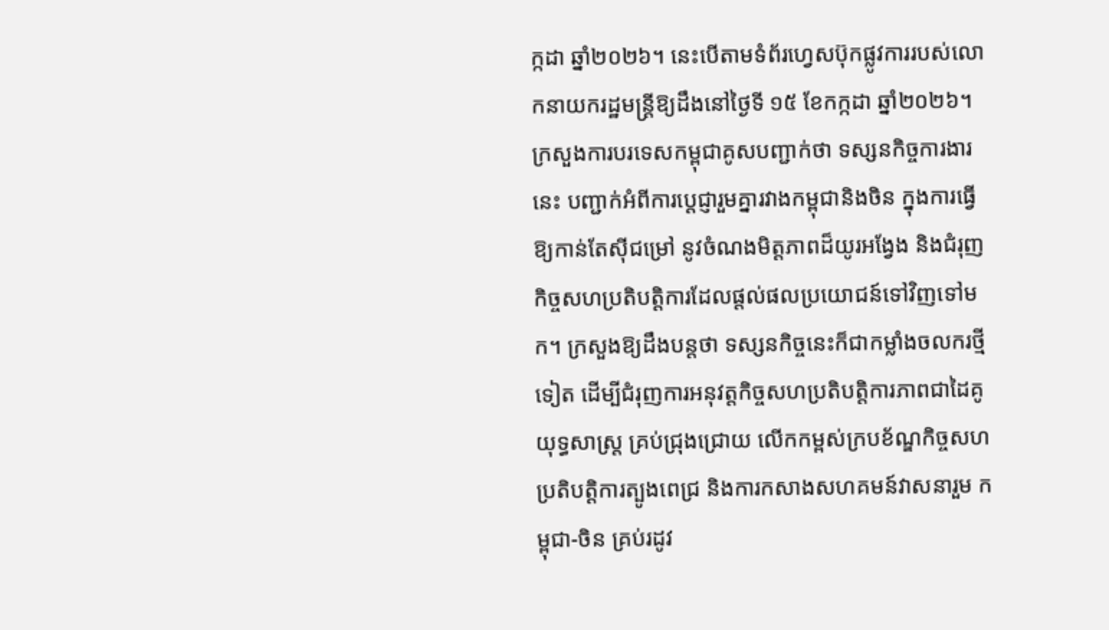ក្កដា ឆ្នាំ២០២៦។ នេះបើតាមទំព័រហ្វេសប៊ុកផ្លូវការរបស់លោកនាយករដ្ឋមន្ត្រីឱ្យដឹងនៅថ្ងៃទី ១៥ ខែកក្កដា ឆ្នាំ២០២៦។ ក្រសួងការបរទេសកម្ពុជាគូសបញ្ជាក់ថា ទស្សនកិច្ចការងារនេះ បញ្ជាក់អំពីការប្តេជ្ញារួមគ្នារវាងកម្ពុជានិងចិន ក្នុងការធ្វើឱ្យកាន់តែស៊ីជម្រៅ នូវចំណងមិត្តភាពដ៏យូរអង្វែង និងជំរុញកិច្ចសហប្រតិបត្តិការដែលផ្តល់ផលប្រយោជន៍ទៅវិញទៅមក។ ក្រសួងឱ្យដឹងបន្តថា ទស្សនកិច្ចនេះក៏ជាកម្លាំងចលករថ្មីទៀត ដើម្បីជំរុញការអនុវត្តកិច្ចសហប្រតិបត្តិការភាពជាដៃគូយុទ្ធសាស្ត្រ គ្រប់ជ្រុងជ្រោយ លើកកម្ពស់ក្របខ័ណ្ឌកិច្ចសហប្រតិបត្តិការត្បូងពេជ្រ និងការកសាងសហគមន៍វាសនារួម កម្ពុជា-ចិន គ្រប់រដូវ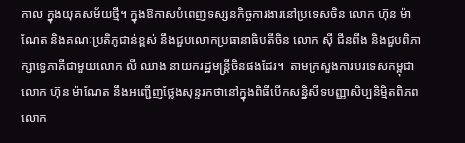កាល ក្នុងយុគសម័យថ្មី។ ក្នុងឱកាសបំពេញទស្សនកិច្ចការងារនៅប្រទេសចិន លោក ហ៊ុន ម៉ាណែត និងគណៈប្រតិភូជាន់ខ្ពស់ នឹងជួបលោកប្រធានាធិបតីចិន លោក ស៊ី ជីនពីង និងជួបពិភាក្សាទ្វេភាគីជាមួយលោក លី ឈាង នាយករដ្ឋមន្ត្រីចិនផងដែរ។  តាមក្រសួងការបរទេសកម្ពុជា លោក ហ៊ុន ម៉ាណែត នឹងអញ្ជើញថ្លែងសុន្ទរកថានៅក្នុងពិធីបើកសន្និសីទបញ្ញាសិប្បនិម្មិតពិភពលោក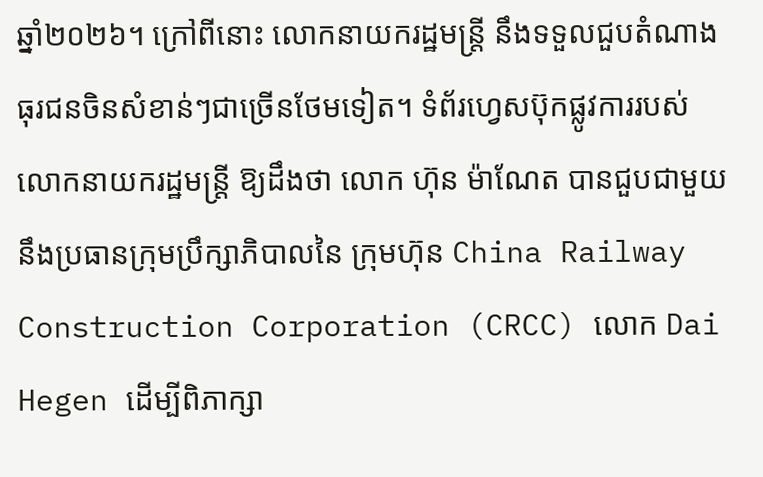ឆ្នាំ២០២៦។ ក្រៅពីនោះ លោកនាយករដ្ឋមន្ត្រី នឹងទទួលជួបតំណាងធុរជនចិនសំខាន់ៗជាច្រើនថែមទៀត។ ទំព័រហ្វេសប៊ុកផ្លូវការរបស់លោកនាយករដ្ឋមន្ត្រី ឱ្យដឹងថា លោក ហ៊ុន ម៉ាណែត បានជួបជាមួយនឹងប្រធានក្រុមប្រឹក្សាភិបាលនៃ ក្រុមហ៊ុន China Railway Construction Corporation (CRCC) លោក Dai Hegen ដើម្បីពិភាក្សា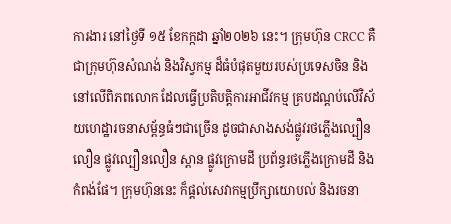ការងារ នៅថ្ងៃទី ១៥ ខែកក្កដា ឆ្នាំ២០២៦ នេះ។ ក្រុមហ៊ុន CRCC គឺជាក្រុមហ៊ុនសំណង់ និងវិស្វកម្ម ដ៏ធំបំផុតមួយរបស់ប្រទេសចិន និងនៅលើពិភពលោក ដែលធ្វើប្រតិបត្តិការអាជីវកម្ម គ្របដណ្តប់លើវិស័យហេដ្ឋារចនាសម្ព័ន្ធធំៗជាច្រើន ដូចជាសាងសង់ផ្លូវរថភ្លើងល្បឿនលឿន ផ្លូវល្បឿនលឿន ស្ពាន ផ្លូវក្រោមដី ប្រព័ន្ធរថភ្លើងក្រោមដី និងកំពង់ផែ។ ក្រុមហ៊ុននេះ ក៏ផ្តល់សេវាកម្មប្រឹក្សាយោបល់ និងរចនា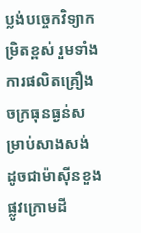ប្លង់បច្ចេកវិទ្យាកម្រិតខ្ពស់ រួមទាំងការផលិតគ្រឿងចក្រធុនធ្ងន់សម្រាប់សាងសង់ ដូចជាម៉ាស៊ីនខួងផ្លូវក្រោមដី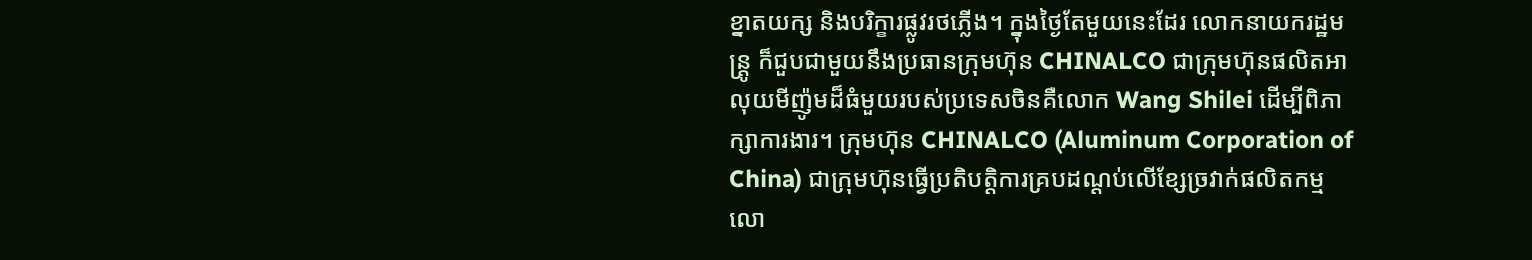ខ្នាតយក្ស និងបរិក្ខារផ្លូវរថភ្លើង។ ក្នុងថ្ងៃតែមួយនេះដែរ លោកនាយករដ្ឋមន្ត្រូ ក៏ជួបជាមួយនឹងប្រធានក្រុមហ៊ុន CHINALCO ជាក្រុមហ៊ុនផលិតអាលុយមីញ៉ូមដ៏ធំមួយរបស់ប្រទេសចិនគឺលោក Wang Shilei ដើម្បីពិភាក្សាការងារ។ ក្រុមហ៊ុន CHINALCO (Aluminum Corporation of China) ជាក្រុមហ៊ុនធ្វើប្រតិបត្តិការគ្របដណ្តប់លើខ្សែច្រវាក់ផលិតកម្មលោ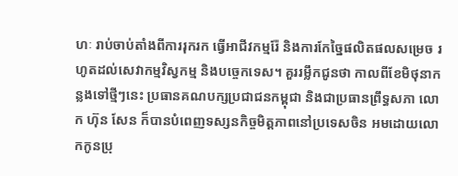ហៈ រាប់ចាប់តាំងពីការរុករក ធ្វើអាជីវកម្មរ៉ែ និងការកែច្នៃផលិតផលសម្រេច រហូតដល់សេវាកម្មវិស្វកម្ម និងបច្ចេកទេស។ គួររម្លឹកជូនថា កាលពីខែមិថុនាកន្លងទៅថ្មីៗនេះ ប្រធានគណបក្សប្រជាជនកម្ពុជា និងជាប្រធានព្រឹទ្ធសភា លោក ហ៊ុន សែន ក៏បានបំពេញទស្សនកិច្ចមិត្តភាពនៅប្រទេសចិន អមដោយលោកកូនប្រុ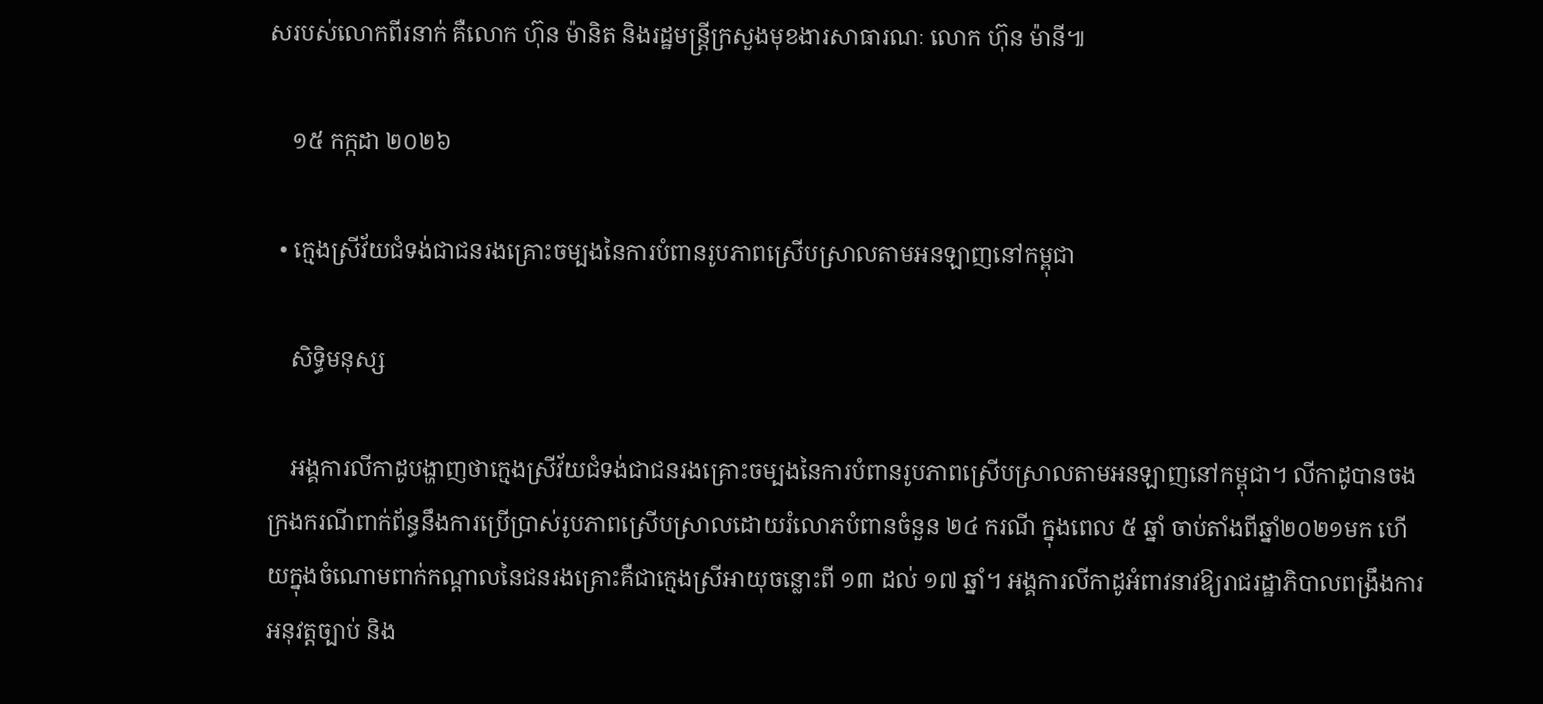សរបស់លោកពីរនាក់ គឺលោក ហ៊ុន ម៉ានិត និងរដ្ឋមន្ត្រីក្រសួងមុខងារសាធារណៈ លោក ហ៊ុន ម៉ានី៕

    ១៥ កក្កដា ២០២៦

  • ក្មេងស្រីវ័យជំទង់ជាជនរងគ្រោះចម្បងនៃការបំពានរូបភាពស្រើបស្រាលតាមអនឡាញនៅកម្ពុជា

    សិទ្ធិមនុស្ស

    អង្គការលីកាដូបង្ហាញថាក្មេងស្រីវ័យជំទង់ជាជនរងគ្រោះចម្បងនៃការបំពានរូបភាពស្រើបស្រាលតាមអនឡាញនៅកម្ពុជា។ លីកាដូបានចងក្រងករណីពាក់ព័ន្ធនឹងការប្រើប្រាស់រូបភាពស្រើបស្រាលដោយរំលោភបំពានចំនួន ២៤ ករណី ក្នុងពេល ៥ ឆ្នាំ ចាប់តាំងពីឆ្នាំ២០២១មក ហើយក្នុងចំណោមពាក់កណ្ដាលនៃជនរងគ្រោះគឺជាក្មេងស្រីអាយុចន្លោះពី ១៣ ដល់ ១៧ ឆ្នាំ។ អង្គការលីកាដូអំពាវនាវឱ្យរាជរដ្ឋាភិបាលពង្រឹងការអនុវត្តច្បាប់ និង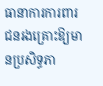ធានាការការពារជនរងគ្រោះឱ្យមានប្រសិទ្ធភា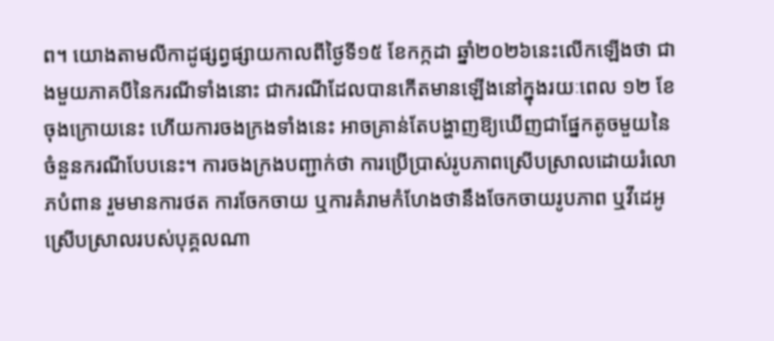ព។ យោងតាមលីកាដូផ្សព្វផ្សាយកាលពីថ្ងៃទី១៥ ខែកក្កដា ឆ្នាំ២០២៦នេះលើកឡើងថា ជាងមួយភាគបីនៃករណីទាំងនោះ ជាករណីដែលបានកើតមានឡើងនៅក្នុងរយៈពេល ១២ ខែចុងក្រោយនេះ ហើយការចងក្រងទាំងនេះ អាចគ្រាន់តែបង្ហាញឱ្យឃើញជាផ្នែកតូចមួយនៃចំនួនករណីបែបនេះ។ ការចងក្រងបញ្ជាក់ថា ការប្រើប្រាស់រូបភាពស្រើបស្រាលដោយរំលោភបំពាន រួមមានការថត ការចែកចាយ ឬការគំរាមកំហែងថានឹងចែកចាយរូបភាព ឬវីដេអូស្រើបស្រាលរបស់បុគ្គលណា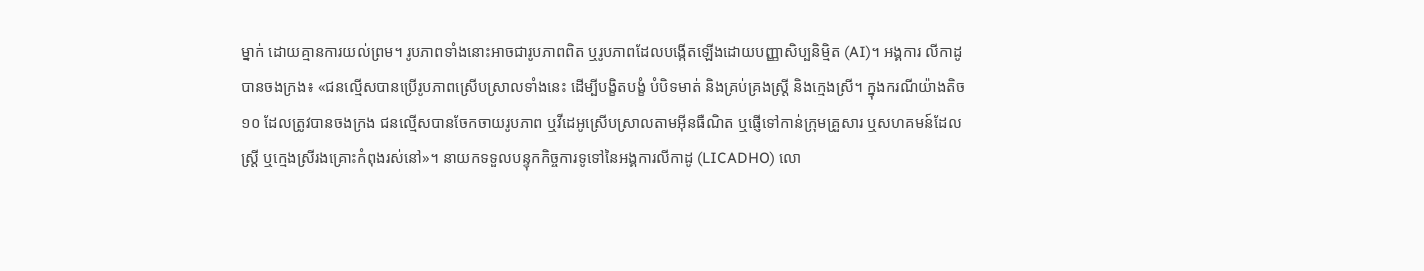ម្នាក់ ដោយគ្មានការយល់ព្រម។ រូបភាពទាំងនោះអាចជារូបភាពពិត ឬរូបភាពដែលបង្កើតឡើងដោយបញ្ញាសិប្បនិម្មិត (AI)។ អង្គការ លីកាដូ បានចងក្រង៖ «ជនល្មើសបានប្រើរូបភាពស្រើបស្រាលទាំងនេះ ដើម្បីបង្ខិតបង្ខំ បំបិទមាត់ និងគ្រប់គ្រងស្ត្រី និងក្មេងស្រី។ ក្នុងករណីយ៉ាងតិច ១០ ដែលត្រូវបានចងក្រង ជនល្មើសបានចែកចាយរូបភាព ឬវីដេអូស្រើបស្រាលតាមអ៊ីនធឺណិត ឬផ្ញើទៅកាន់ក្រុមគ្រួសារ ឬសហគមន៍ដែលស្ត្រី ឬក្មេងស្រីរងគ្រោះកំពុងរស់នៅ»។ នាយកទទួលបន្ទុកកិច្ចការទូទៅនៃអង្គការលីកាដូ (LICADHO) លោ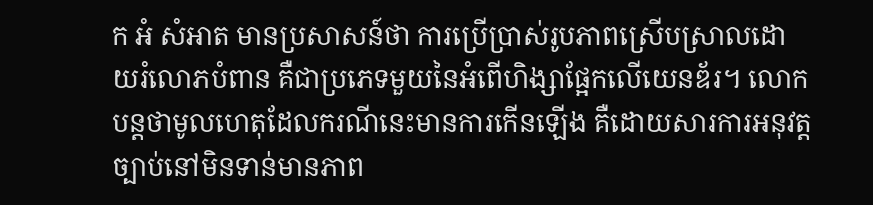ក អំ សំអាត មានប្រសាសន៍ថា ការប្រើប្រាស់រូបភាពស្រើបស្រាលដោយរំលោភបំពាន គឺជាប្រភេទមួយនៃអំពើហិង្សាផ្អែកលើយេនឌ័រ។ លោកបន្តថាមូលហេតុដែលករណីនេះមានការកើនឡើង គឺដោយសារការអនុវត្តច្បាប់នៅមិនទាន់មានភាព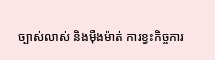ច្បាស់លាស់ និងម៉ឺងម៉ាត់ ការខ្វះកិច្ចការ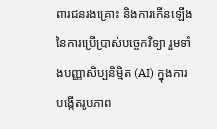ពារជនរងគ្រោះ និងការកើនឡើងនៃការប្រើប្រាស់បច្ចេកវិទ្យា រួមទាំងបញ្ញាសិប្បនិម្មិត (AI) ក្នុងការបង្កើតរូបភាព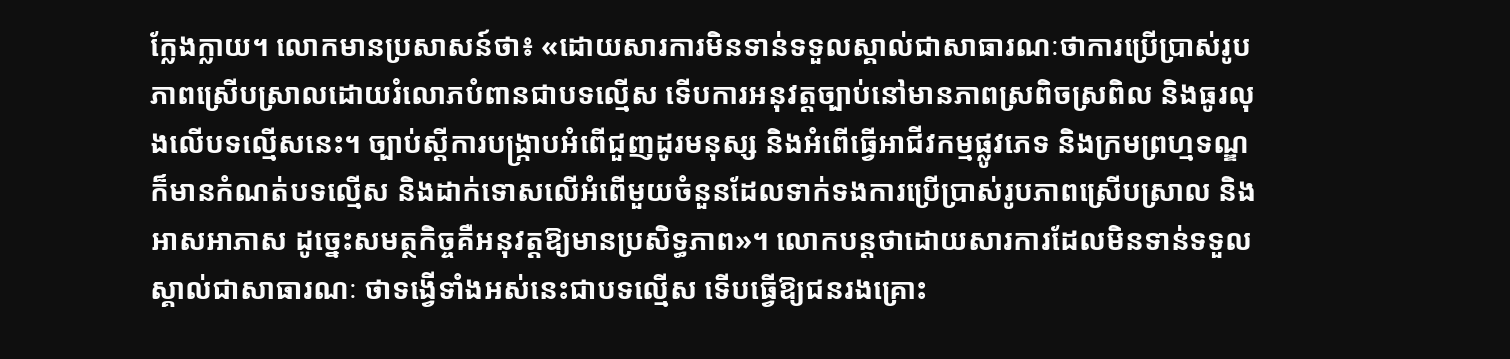ក្លែងក្លាយ។ លោកមានប្រសាសន៍ថា៖ «ដោយសារការមិនទាន់ទទួលស្គាល់ជាសាធារណៈថាការប្រើប្រាស់រូបភាពស្រើបស្រាលដោយរំលោភបំពានជាបទល្មើស ទើបការអនុវត្តច្បាប់នៅមានភាពស្រពិចស្រពិល និងធូរលុងលើបទល្មើសនេះ។ ច្បាប់ស្តីការបង្រ្កាបអំពើជួញដូរមនុស្ស និងអំពើធ្វើអាជីវកម្មផ្លូវភេទ និងក្រមព្រហ្មទណ្ឌ ក៏មានកំណត់បទល្មើស និងដាក់ទោសលើអំពើមួយចំនួនដែលទាក់ទងការប្រើប្រាស់រូបភាពស្រើបស្រាល និងអាសអាភាស ដូច្នេះសមត្ថកិច្ចគឺអនុវត្តឱ្យមានប្រសិទ្ធភាព»។ លោកបន្តថាដោយសារការដែលមិនទាន់ទទួលស្គាល់ជាសាធារណៈ ថាទង្វើទាំងអស់នេះជាបទល្មើស ទើបធ្វើឱ្យជនរងគ្រោះ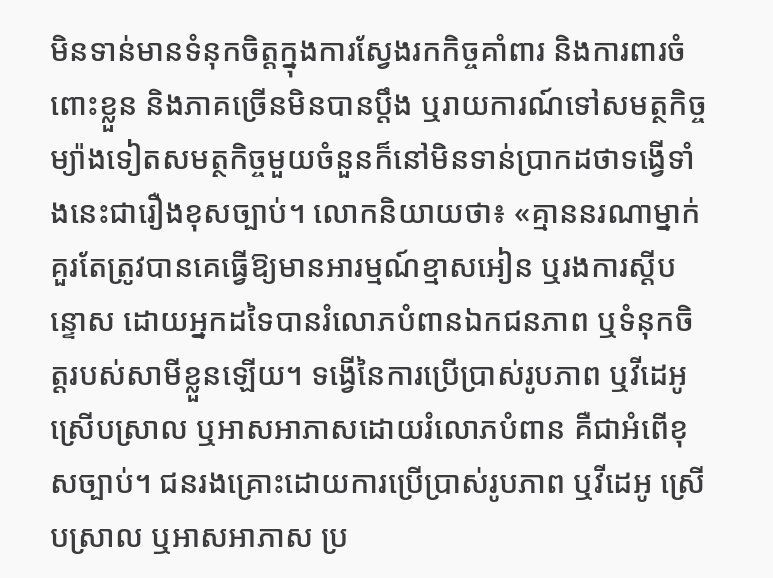មិនទាន់មានទំនុកចិត្តក្នុងការស្វែងរកកិច្ចគាំពារ និងការពារចំពោះខ្លួន និងភាគច្រើនមិនបានប្តឹង ឬរាយការណ៍ទៅសមត្ថកិច្ច ម្យ៉ាងទៀតសមត្ថកិច្ចមួយចំនួនក៏នៅមិនទាន់ប្រាកដថាទង្វើទាំងនេះជារឿងខុសច្បាប់។ លោកនិយាយថា៖ «គ្មាននរណាម្នាក់គួរតែត្រូវបានគេធ្វើឱ្យមានអារម្មណ៍ខ្មាសអៀន ឬរងការស្តីបន្ទោស ដោយអ្នកដទៃបានរំលោភបំពានឯកជនភាព ឬទំនុកចិត្តរបស់សាមីខ្លួនឡើយ។ ទង្វើនៃការប្រើប្រាស់រូបភាព ឬវីដេអូ ស្រើបស្រាល ឬអាសអាភាសដោយរំលោភបំពាន គឺជាអំពើខុសច្បាប់។ ជនរងគ្រោះដោយការប្រើប្រាស់រូបភាព ឬវីដេអូ ស្រើបស្រាល ឬអាសអាភាស ប្រ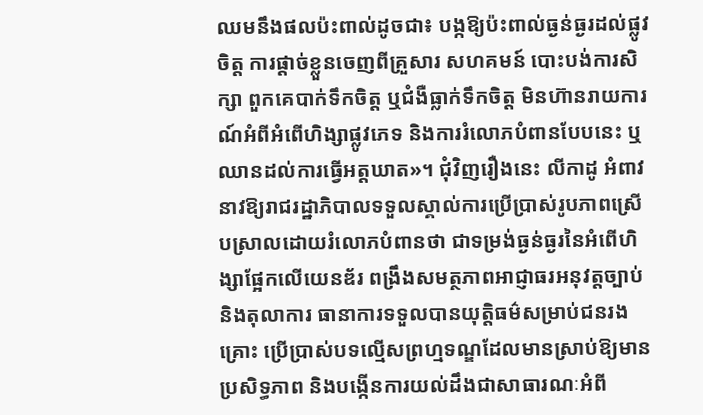ឈមនឹងផលប៉ះពាល់ដូចជា៖ បង្កឱ្យប៉ះពាល់ធ្ងន់ធ្ងរដល់ផ្លូវចិត្ត ការផ្តាច់ខ្លួនចេញពីគ្រួសារ សហគមន៍ បោះបង់ការសិក្សា ពួកគេបាក់ទឹកចិត្ត ឬជំងឺធ្លាក់ទឹកចិត្ត មិនហ៊ានរាយការណ៍អំពីអំពើហិង្សាផ្លូវភេទ និងការរំលោភបំពានបែបនេះ ឬឈានដល់ការធ្វើអត្តឃាត»។ ជុំវិញរឿងនេះ លីកាដូ អំពាវនាវឱ្យរាជរដ្ឋាភិបាលទទួលស្គាល់ការប្រើប្រាស់រូបភាពស្រើបស្រាលដោយរំលោភបំពានថា ជាទម្រង់ធ្ងន់ធ្ងរនៃអំពើហិង្សាផ្អែកលើយេនឌ័រ ពង្រឹងសមត្ថភាពអាជ្ញាធរអនុវត្តច្បាប់ និងតុលាការ ធានាការទទួលបានយុត្តិធម៌សម្រាប់ជនរងគ្រោះ ប្រើប្រាស់បទល្មើសព្រហ្មទណ្ឌដែលមានស្រាប់ឱ្យមានប្រសិទ្ធភាព និងបង្កើនការយល់ដឹងជាសាធារណៈអំពី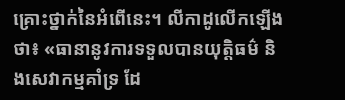គ្រោះថ្នាក់នៃអំពើនេះ។ លីកាដូលើកឡើងថា៖ «ធានានូវការទទួលបានយុត្តិធម៌ និងសេវាកម្មគាំទ្រ ដែ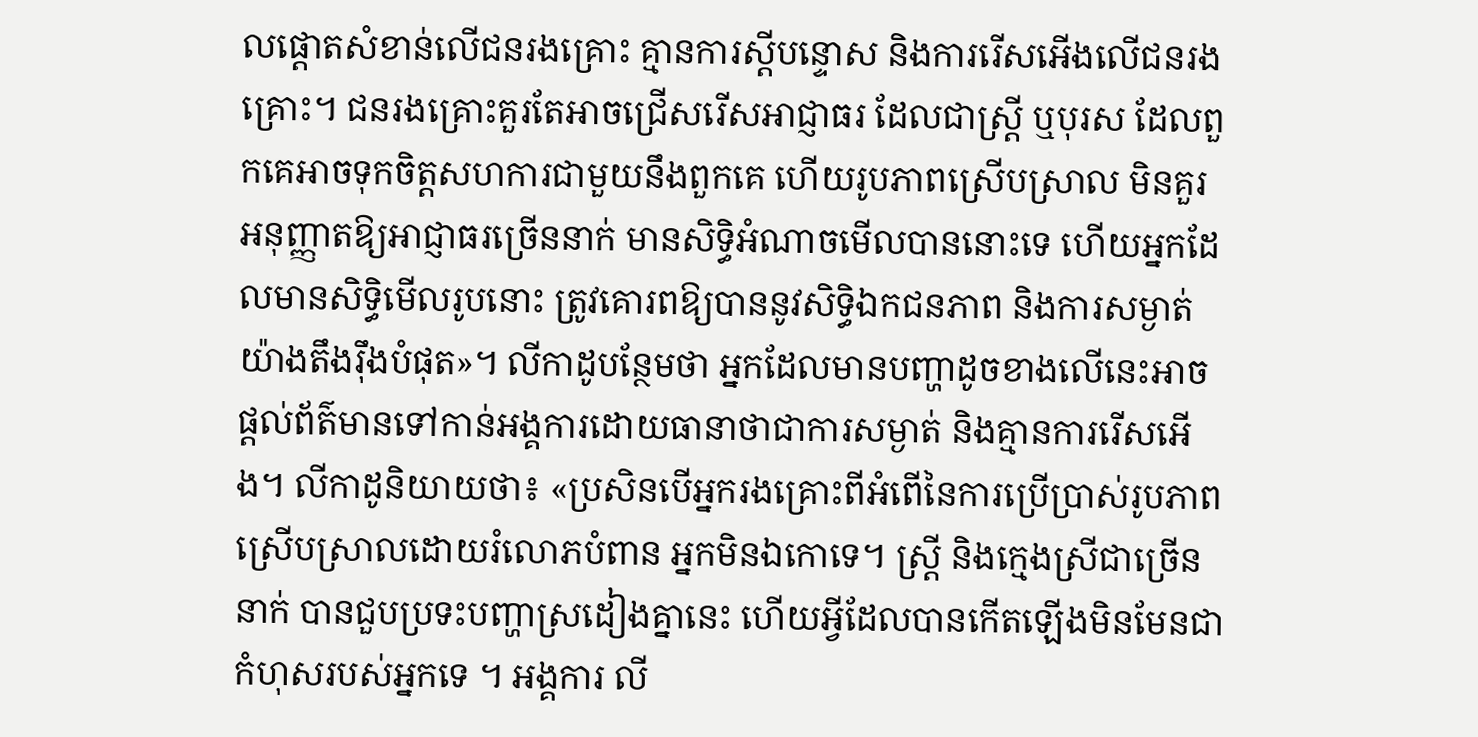លផ្តោតសំខាន់លើជនរងគ្រោះ គ្មានការស្តីបន្ទោស និងការរើសអើងលើជនរងគ្រោះ។ ជនរងគ្រោះគួរតែអាចជ្រើសរើសអាជ្ញាធរ ដែលជាស្រី្ត ឬបុរស ដែលពួកគេអាចទុកចិត្តសហការជាមួយនឹងពួកគេ ហើយរូបភាពស្រើបស្រាល មិនគួរអនុញ្ញាតឱ្យអាជ្ញាធរច្រើននាក់ មានសិទ្ធិអំណាចមើលបាននោះទេ ហើយអ្នកដែលមានសិទ្ធិមើលរូបនោះ ត្រូវគោរពឱ្យបាននូវសិទ្ធិឯកជនភាព និងការសម្ងាត់យ៉ាងតឹងរ៉ឹងបំផុត»។ លីកាដូបន្ថែមថា អ្នកដែលមានបញ្ហាដូចខាងលើនេះអាចផ្តល់ព័ត៌មានទៅកាន់អង្គការដោយធានាថាជាការសម្ងាត់ និងគ្មានការរើសអើង។ លីកាដូនិយាយថា៖ «ប្រសិនបើអ្នករងគ្រោះពីអំពើនៃការប្រើប្រាស់រូបភាពស្រើបស្រាលដោយរំលោភបំពាន អ្នកមិនឯកោទេ។ ស្ត្រី និងក្មេងស្រីជាច្រើននាក់ បានជួបប្រទះបញ្ហាស្រដៀងគ្នានេះ ហើយអ្វីដែលបានកើតឡើងមិនមែនជាកំហុសរបស់អ្នកទេ ។ អង្គការ លី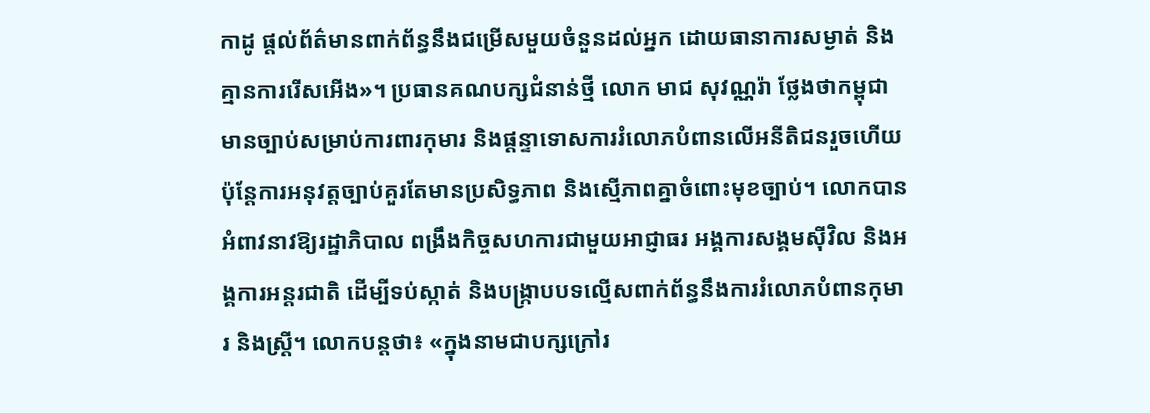កាដូ ផ្តល់ព័ត៌មានពាក់ព័ន្ធនឹងជម្រើសមួយចំនួនដល់អ្នក ដោយធានាការសម្ងាត់ និងគ្មានការរើសអើង»។ ប្រធានគណបក្សជំនាន់ថ្មី លោក មាជ សុវណ្ណរ៉ា ថ្លែងថាកម្ពុជាមានច្បាប់សម្រាប់ការពារកុមារ និងផ្ដន្ទាទោសការរំលោភបំពានលើអនីតិជនរួចហើយ ប៉ុន្តែការអនុវត្តច្បាប់គួរតែមានប្រសិទ្ធភាព និងស្មើភាពគ្នាចំពោះមុខច្បាប់។ លោកបានអំពាវនាវឱ្យរដ្ឋាភិបាល ពង្រឹងកិច្ចសហការជាមួយអាជ្ញាធរ អង្គការសង្គមស៊ីវិល និងអង្គការអន្តរជាតិ ដើម្បីទប់ស្កាត់ និងបង្ក្រាបបទល្មើសពាក់ព័ន្ធនឹងការរំលោភបំពានកុមារ និងស្ត្រី។ លោកបន្តថា៖ «ក្នុងនាមជាបក្សក្រៅរ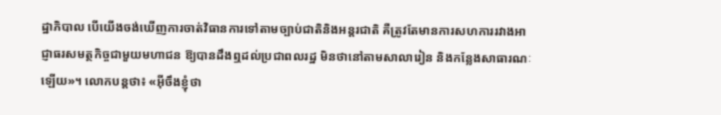ដ្ឋាភិបាល បើយើងចង់ឃើញការចាត់វិធានការទៅតាមច្បាប់ជាតិនិងអន្តរជាតិ គឺត្រូវតែមានការសហការរវាងអាជ្ញាធរសមត្ថកិច្ចជាមួយមហាជន ឱ្យបានដឹងឮដល់ប្រជាពលរដ្ឋ មិនថានៅតាមសាលារៀន និងកន្លែងសាធារណៈឡើយ»។ លោកបន្តថា៖ «អ៊ីចឹងខ្ញុំថា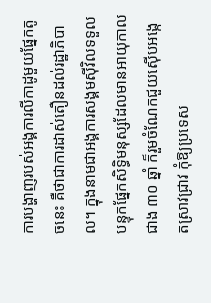ការបង្ហាញរបស់អង្គការលីកាដូមួយផ្នែកតូចនេះ គឺថាជាការដាស់តឿនដល់រដ្ឋាភិបាល។ ក្នុងនាមជាអង្គការសង្គមស៊ីវិលទទួលបន្ទុកផ្នែកសិទ្ធិមនុស្សដែលមានអាយុកាលជាង ៣០ ឆ្នាំ ក៏រួមចំណែកជួយស៊ើបអង្កេតស្រាវជ្រាវ កុំឱ្យប្រទេស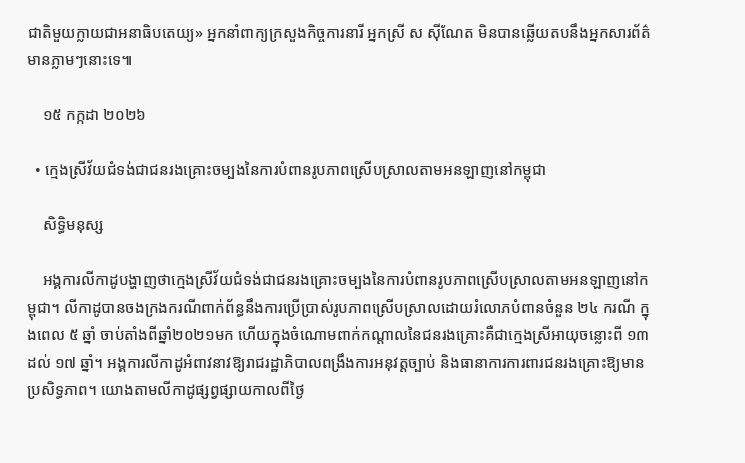ជាតិមួយក្លាយជាអនាធិបតេយ្យ» អ្នកនាំពាក្យក្រសួងកិច្ចការនារី អ្នកស្រី ស ស៊ីណែត មិនបានឆ្លើយតបនឹងអ្នកសារព័ត៌មានភ្លាមៗនោះទេ៕

    ១៥ កក្កដា ២០២៦

  • ក្មេងស្រីវ័យជំទង់ជាជនរងគ្រោះចម្បងនៃការបំពានរូបភាពស្រើបស្រាលតាមអនឡាញនៅកម្ពុជា

    សិទ្ធិមនុស្ស

    អង្គការលីកាដូបង្ហាញថាក្មេងស្រីវ័យជំទង់ជាជនរងគ្រោះចម្បងនៃការបំពានរូបភាពស្រើបស្រាលតាមអនឡាញនៅកម្ពុជា។ លីកាដូបានចងក្រងករណីពាក់ព័ន្ធនឹងការប្រើប្រាស់រូបភាពស្រើបស្រាលដោយរំលោភបំពានចំនួន ២៤ ករណី ក្នុងពេល ៥ ឆ្នាំ ចាប់តាំងពីឆ្នាំ២០២១មក ហើយក្នុងចំណោមពាក់កណ្ដាលនៃជនរងគ្រោះគឺជាក្មេងស្រីអាយុចន្លោះពី ១៣ ដល់ ១៧ ឆ្នាំ។ អង្គការលីកាដូអំពាវនាវឱ្យរាជរដ្ឋាភិបាលពង្រឹងការអនុវត្តច្បាប់ និងធានាការការពារជនរងគ្រោះឱ្យមានប្រសិទ្ធភាព។ យោងតាមលីកាដូផ្សព្វផ្សាយកាលពីថ្ងៃ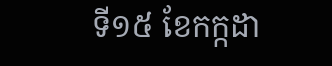ទី១៥ ខែកក្កដា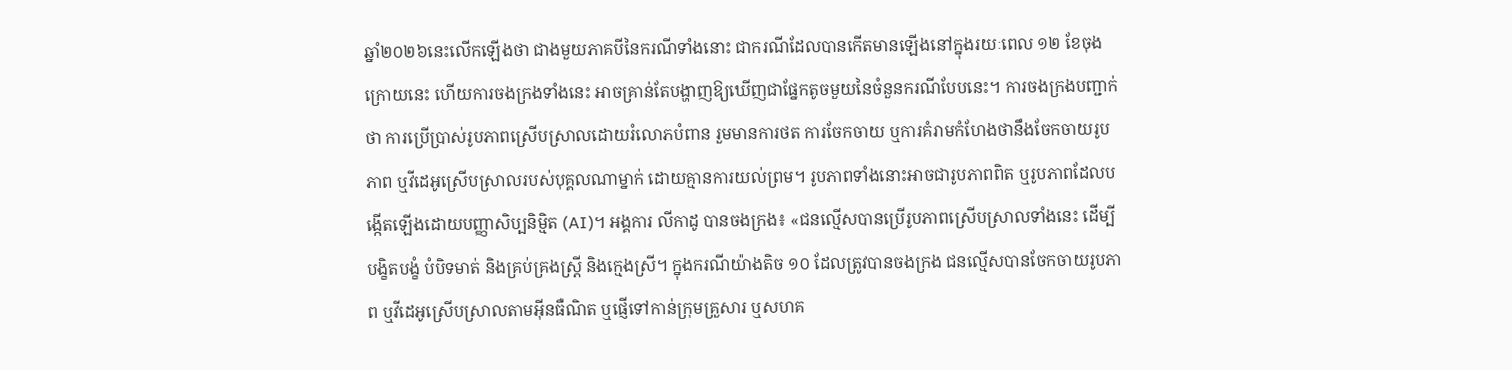ឆ្នាំ២០២៦នេះលើកឡើងថា ជាងមួយភាគបីនៃករណីទាំងនោះ ជាករណីដែលបានកើតមានឡើងនៅក្នុងរយៈពេល ១២ ខែចុងក្រោយនេះ ហើយការចងក្រងទាំងនេះ អាចគ្រាន់តែបង្ហាញឱ្យឃើញជាផ្នែកតូចមួយនៃចំនួនករណីបែបនេះ។ ការចងក្រងបញ្ជាក់ថា ការប្រើប្រាស់រូបភាពស្រើបស្រាលដោយរំលោភបំពាន រួមមានការថត ការចែកចាយ ឬការគំរាមកំហែងថានឹងចែកចាយរូបភាព ឬវីដេអូស្រើបស្រាលរបស់បុគ្គលណាម្នាក់ ដោយគ្មានការយល់ព្រម។ រូបភាពទាំងនោះអាចជារូបភាពពិត ឬរូបភាពដែលបង្កើតឡើងដោយបញ្ញាសិប្បនិម្មិត (AI)។ អង្គការ លីកាដូ បានចងក្រង៖ «ជនល្មើសបានប្រើរូបភាពស្រើបស្រាលទាំងនេះ ដើម្បីបង្ខិតបង្ខំ បំបិទមាត់ និងគ្រប់គ្រងស្ត្រី និងក្មេងស្រី។ ក្នុងករណីយ៉ាងតិច ១០ ដែលត្រូវបានចងក្រង ជនល្មើសបានចែកចាយរូបភាព ឬវីដេអូស្រើបស្រាលតាមអ៊ីនធឺណិត ឬផ្ញើទៅកាន់ក្រុមគ្រួសារ ឬសហគ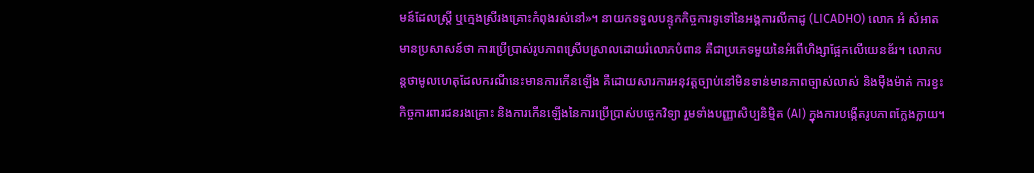មន៍ដែលស្ត្រី ឬក្មេងស្រីរងគ្រោះកំពុងរស់នៅ»។ នាយកទទួលបន្ទុកកិច្ចការទូទៅនៃអង្គការលីកាដូ (LICADHO) លោក អំ សំអាត មានប្រសាសន៍ថា ការប្រើប្រាស់រូបភាពស្រើបស្រាលដោយរំលោភបំពាន គឺជាប្រភេទមួយនៃអំពើហិង្សាផ្អែកលើយេនឌ័រ។ លោកបន្តថាមូលហេតុដែលករណីនេះមានការកើនឡើង គឺដោយសារការអនុវត្តច្បាប់នៅមិនទាន់មានភាពច្បាស់លាស់ និងម៉ឺងម៉ាត់ ការខ្វះកិច្ចការពារជនរងគ្រោះ និងការកើនឡើងនៃការប្រើប្រាស់បច្ចេកវិទ្យា រួមទាំងបញ្ញាសិប្បនិម្មិត (AI) ក្នុងការបង្កើតរូបភាពក្លែងក្លាយ។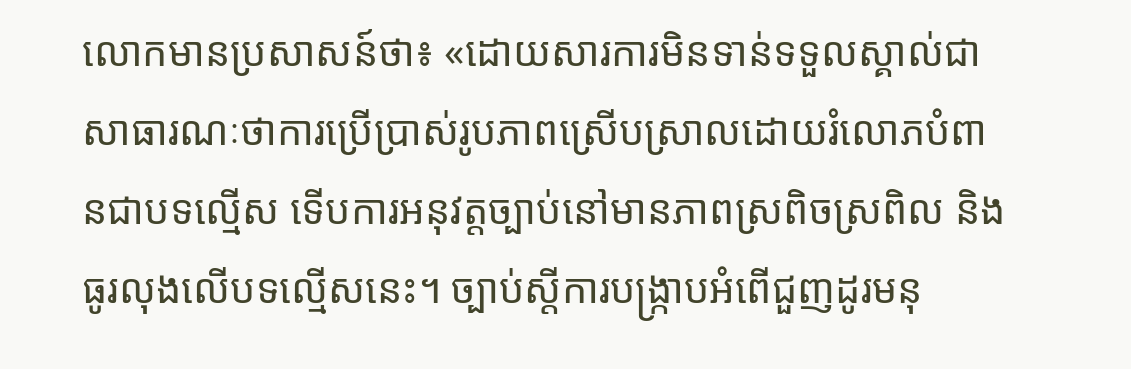លោកមានប្រសាសន៍ថា៖ «ដោយសារការមិនទាន់ទទួលស្គាល់ជាសាធារណៈថាការប្រើប្រាស់រូបភាពស្រើបស្រាលដោយរំលោភបំពានជាបទល្មើស ទើបការអនុវត្តច្បាប់នៅមានភាពស្រពិចស្រពិល និងធូរលុងលើបទល្មើសនេះ។ ច្បាប់ស្តីការបង្រ្កាបអំពើជួញដូរមនុ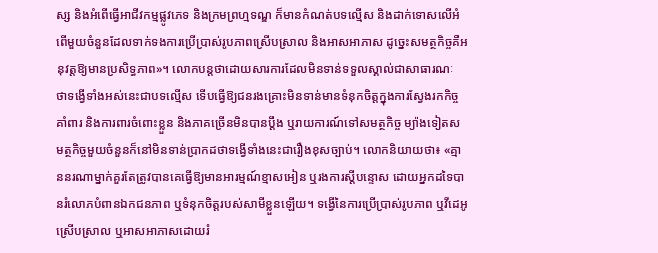ស្ស និងអំពើធ្វើអាជីវកម្មផ្លូវភេទ និងក្រមព្រហ្មទណ្ឌ ក៏មានកំណត់បទល្មើស និងដាក់ទោសលើអំពើមួយចំនួនដែលទាក់ទងការប្រើប្រាស់រូបភាពស្រើបស្រាល និងអាសអាភាស ដូច្នេះសមត្ថកិច្ចគឺអនុវត្តឱ្យមានប្រសិទ្ធភាព»។ លោកបន្តថាដោយសារការដែលមិនទាន់ទទួលស្គាល់ជាសាធារណៈ ថាទង្វើទាំងអស់នេះជាបទល្មើស ទើបធ្វើឱ្យជនរងគ្រោះមិនទាន់មានទំនុកចិត្តក្នុងការស្វែងរកកិច្ចគាំពារ និងការពារចំពោះខ្លួន និងភាគច្រើនមិនបានប្តឹង ឬរាយការណ៍ទៅសមត្ថកិច្ច ម្យ៉ាងទៀតសមត្ថកិច្ចមួយចំនួនក៏នៅមិនទាន់ប្រាកដថាទង្វើទាំងនេះជារឿងខុសច្បាប់។ លោកនិយាយថា៖ «គ្មាននរណាម្នាក់គួរតែត្រូវបានគេធ្វើឱ្យមានអារម្មណ៍ខ្មាសអៀន ឬរងការស្តីបន្ទោស ដោយអ្នកដទៃបានរំលោភបំពានឯកជនភាព ឬទំនុកចិត្តរបស់សាមីខ្លួនឡើយ។ ទង្វើនៃការប្រើប្រាស់រូបភាព ឬវីដេអូ ស្រើបស្រាល ឬអាសអាភាសដោយរំ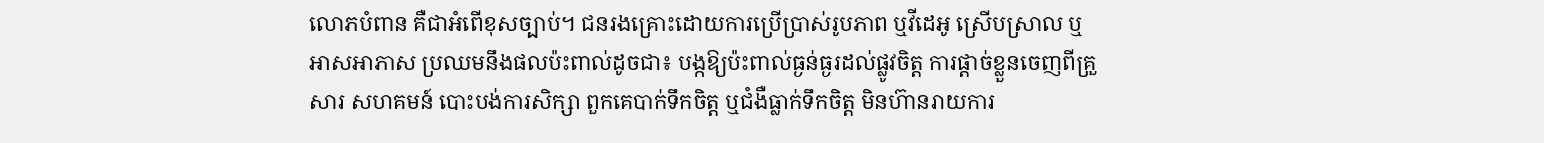លោភបំពាន គឺជាអំពើខុសច្បាប់។ ជនរងគ្រោះដោយការប្រើប្រាស់រូបភាព ឬវីដេអូ ស្រើបស្រាល ឬអាសអាភាស ប្រឈមនឹងផលប៉ះពាល់ដូចជា៖ បង្កឱ្យប៉ះពាល់ធ្ងន់ធ្ងរដល់ផ្លូវចិត្ត ការផ្តាច់ខ្លួនចេញពីគ្រួសារ សហគមន៍ បោះបង់ការសិក្សា ពួកគេបាក់ទឹកចិត្ត ឬជំងឺធ្លាក់ទឹកចិត្ត មិនហ៊ានរាយការ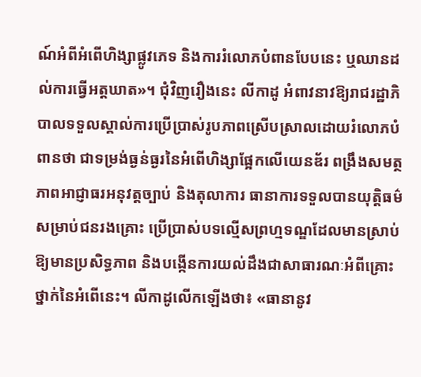ណ៍អំពីអំពើហិង្សាផ្លូវភេទ និងការរំលោភបំពានបែបនេះ ឬឈានដល់ការធ្វើអត្តឃាត»។ ជុំវិញរឿងនេះ លីកាដូ អំពាវនាវឱ្យរាជរដ្ឋាភិបាលទទួលស្គាល់ការប្រើប្រាស់រូបភាពស្រើបស្រាលដោយរំលោភបំពានថា ជាទម្រង់ធ្ងន់ធ្ងរនៃអំពើហិង្សាផ្អែកលើយេនឌ័រ ពង្រឹងសមត្ថភាពអាជ្ញាធរអនុវត្តច្បាប់ និងតុលាការ ធានាការទទួលបានយុត្តិធម៌សម្រាប់ជនរងគ្រោះ ប្រើប្រាស់បទល្មើសព្រហ្មទណ្ឌដែលមានស្រាប់ឱ្យមានប្រសិទ្ធភាព និងបង្កើនការយល់ដឹងជាសាធារណៈអំពីគ្រោះថ្នាក់នៃអំពើនេះ។ លីកាដូលើកឡើងថា៖ «ធានានូវ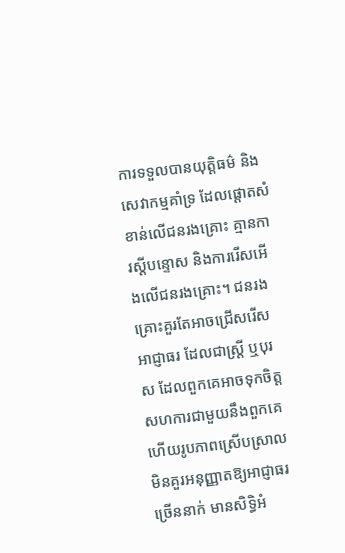ការទទួលបានយុត្តិធម៌ និងសេវាកម្មគាំទ្រ ដែលផ្តោតសំខាន់លើជនរងគ្រោះ គ្មានការស្តីបន្ទោស និងការរើសអើងលើជនរងគ្រោះ។ ជនរងគ្រោះគួរតែអាចជ្រើសរើសអាជ្ញាធរ ដែលជាស្រី្ត ឬបុរស ដែលពួកគេអាចទុកចិត្តសហការជាមួយនឹងពួកគេ ហើយរូបភាពស្រើបស្រាល មិនគួរអនុញ្ញាតឱ្យអាជ្ញាធរច្រើននាក់ មានសិទ្ធិអំ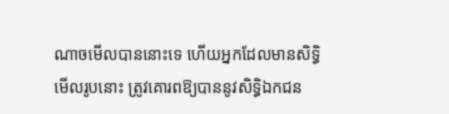ណាចមើលបាននោះទេ ហើយអ្នកដែលមានសិទ្ធិមើលរូបនោះ ត្រូវគោរពឱ្យបាននូវសិទ្ធិឯកជន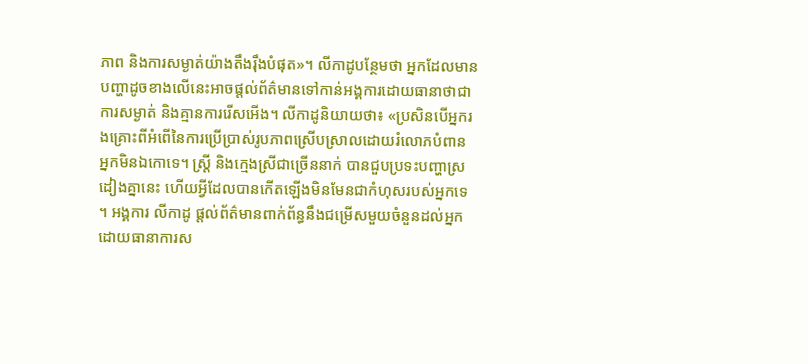ភាព និងការសម្ងាត់យ៉ាងតឹងរ៉ឹងបំផុត»។ លីកាដូបន្ថែមថា អ្នកដែលមានបញ្ហាដូចខាងលើនេះអាចផ្តល់ព័ត៌មានទៅកាន់អង្គការដោយធានាថាជាការសម្ងាត់ និងគ្មានការរើសអើង។ លីកាដូនិយាយថា៖ «ប្រសិនបើអ្នករងគ្រោះពីអំពើនៃការប្រើប្រាស់រូបភាពស្រើបស្រាលដោយរំលោភបំពាន អ្នកមិនឯកោទេ។ ស្ត្រី និងក្មេងស្រីជាច្រើននាក់ បានជួបប្រទះបញ្ហាស្រដៀងគ្នានេះ ហើយអ្វីដែលបានកើតឡើងមិនមែនជាកំហុសរបស់អ្នកទេ ។ អង្គការ លីកាដូ ផ្តល់ព័ត៌មានពាក់ព័ន្ធនឹងជម្រើសមួយចំនួនដល់អ្នក ដោយធានាការស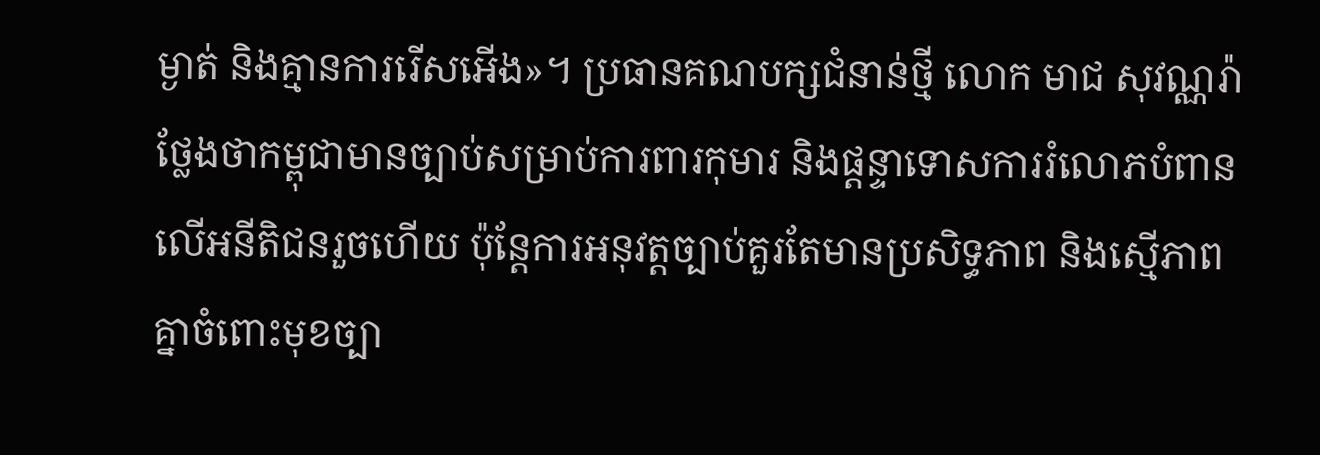ម្ងាត់ និងគ្មានការរើសអើង»។ ប្រធានគណបក្សជំនាន់ថ្មី លោក មាជ សុវណ្ណរ៉ា ថ្លែងថាកម្ពុជាមានច្បាប់សម្រាប់ការពារកុមារ និងផ្ដន្ទាទោសការរំលោភបំពានលើអនីតិជនរួចហើយ ប៉ុន្តែការអនុវត្តច្បាប់គួរតែមានប្រសិទ្ធភាព និងស្មើភាពគ្នាចំពោះមុខច្បា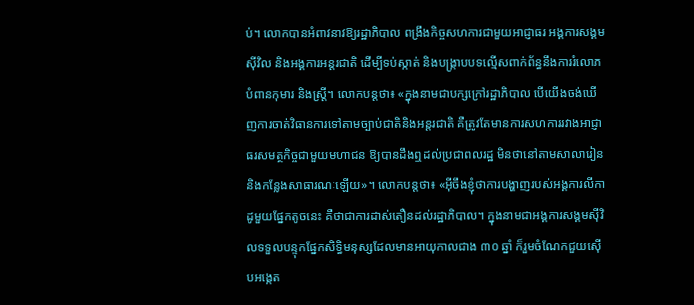ប់។ លោកបានអំពាវនាវឱ្យរដ្ឋាភិបាល ពង្រឹងកិច្ចសហការជាមួយអាជ្ញាធរ អង្គការសង្គមស៊ីវិល និងអង្គការអន្តរជាតិ ដើម្បីទប់ស្កាត់ និងបង្ក្រាបបទល្មើសពាក់ព័ន្ធនឹងការរំលោភបំពានកុមារ និងស្ត្រី។ លោកបន្តថា៖ «ក្នុងនាមជាបក្សក្រៅរដ្ឋាភិបាល បើយើងចង់ឃើញការចាត់វិធានការទៅតាមច្បាប់ជាតិនិងអន្តរជាតិ គឺត្រូវតែមានការសហការរវាងអាជ្ញាធរសមត្ថកិច្ចជាមួយមហាជន ឱ្យបានដឹងឮដល់ប្រជាពលរដ្ឋ មិនថានៅតាមសាលារៀន និងកន្លែងសាធារណៈឡើយ»។ លោកបន្តថា៖ «អ៊ីចឹងខ្ញុំថាការបង្ហាញរបស់អង្គការលីកាដូមួយផ្នែកតូចនេះ គឺថាជាការដាស់តឿនដល់រដ្ឋាភិបាល។ ក្នុងនាមជាអង្គការសង្គមស៊ីវិលទទួលបន្ទុកផ្នែកសិទ្ធិមនុស្សដែលមានអាយុកាលជាង ៣០ ឆ្នាំ ក៏រួមចំណែកជួយស៊ើបអង្កេត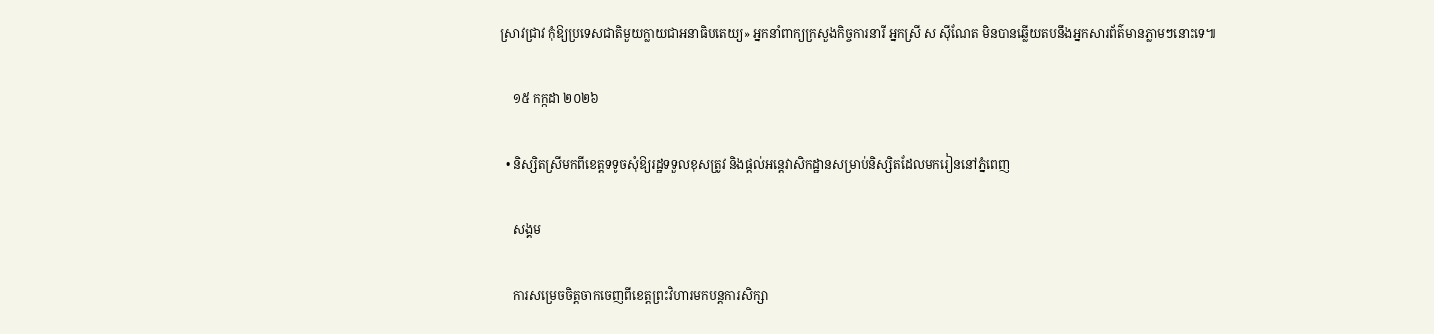ស្រាវជ្រាវ កុំឱ្យប្រទេសជាតិមួយក្លាយជាអនាធិបតេយ្យ» អ្នកនាំពាក្យក្រសួងកិច្ចការនារី អ្នកស្រី ស ស៊ីណែត មិនបានឆ្លើយតបនឹងអ្នកសារព័ត៌មានភ្លាមៗនោះទេ៕

    ១៥ កក្កដា ២០២៦

  • និស្សិតស្រីមកពីខេត្តទទូចសុំឱ្យរដ្ឋទទួលខុសត្រូវ និងផ្តល់អន្តេវាសិកដ្ឋានសម្រាប់និស្សិតដែលមករៀននៅភ្នំពេញ

    សង្គម

    ការសម្រេចចិត្តចាកចេញពីខេត្តព្រះវិហារមកបន្តការសិក្សា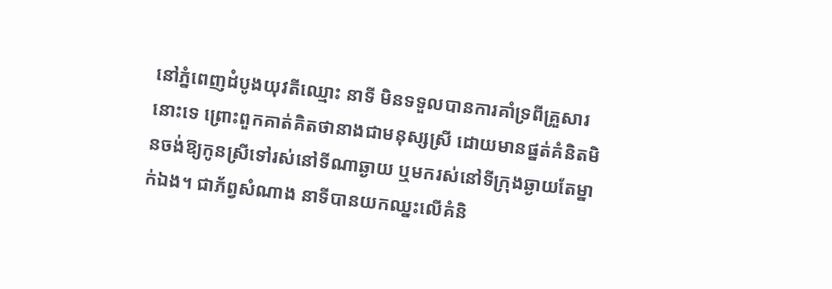នៅភ្នំពេញដំបូងយុវតីឈ្មោះ នាទី មិនទទួលបានការគាំទ្រពីគ្រួសារនោះទេ ព្រោះពួកគាត់គិតថានាងជាមនុស្សស្រី ដោយមានផ្នត់គំនិតមិនចង់ឱ្យកូនស្រីទៅរស់នៅទីណាឆ្ងាយ ឬមករស់នៅទីក្រុងឆ្ងាយតែម្នាក់ឯង។ ជាភ័ព្វសំណាង នាទីបានយកឈ្នះលើគំនិ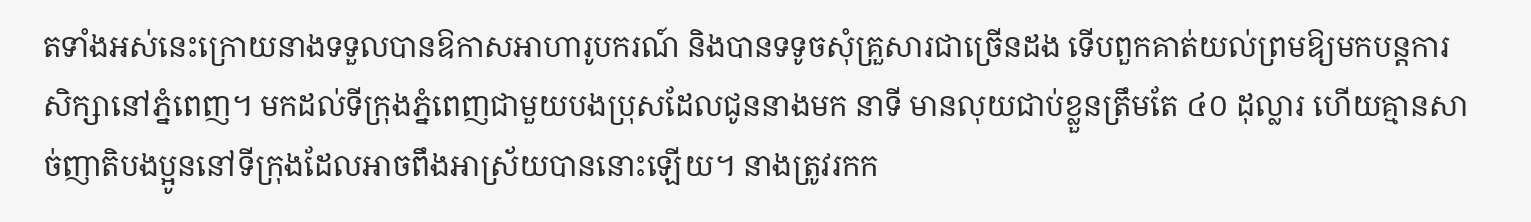តទាំងអស់នេះក្រោយនាងទទួលបានឱកាសអាហារូបករណ៍ និងបានទទូចសុំគ្រួសារជាច្រើនដង ទើបពួកគាត់យល់ព្រមឱ្យមកបន្តការសិក្សានៅភ្នំពេញ។ មកដល់ទីក្រុងភ្នំពេញជាមួយបងប្រុសដែលជូននាងមក នាទី មានលុយជាប់ខ្លួនត្រឹមតែ ៤០ ដុល្លារ ហើយគ្មានសាច់ញាតិបងប្អូននៅទីក្រុងដែលអាចពឹងអាស្រ័យបាននោះឡើយ។ នាងត្រូវរកក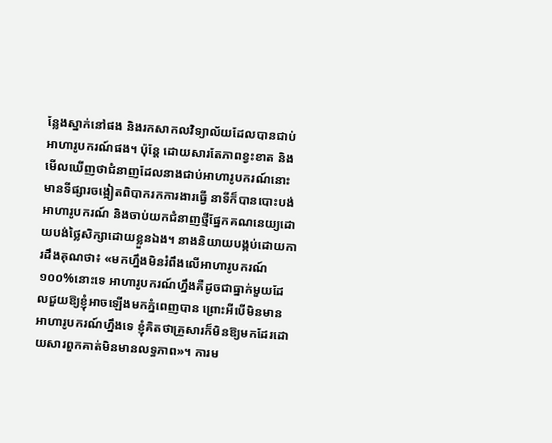ន្លែងស្នាក់នៅផង និងរកសាកលវិទ្យាល័យដែលបានជាប់អាហារូបករណ៍ផង។ ប៉ុន្តែ ដោយសារតែភាពខ្វះខាត និងមើលឃើញថាជំនាញដែលនាងជាប់អាហារូបករណ៍នោះ មានទីផ្សារចង្អៀតពិបាករកការងារធ្វើ នាទីក៏បានបោះបង់អាហារូបករណ៍ និងចាប់យកជំនាញថ្មីផ្នែកគណនេយ្យដោយបង់ថ្លៃសិក្សាដោយខ្លួនឯង។ នាងនិយាយបង្កប់ដោយការដឹងគុណថា៖ «មកហ្នឹងមិនរំពឹងលើអាហារូបករណ៍១០០%នោះទេ អាហារូបករណ៍ហ្នឹងគឺដូចជាធ្នាក់មួយដែលជួយឱ្យខ្ញុំអាចឡើងមកភ្នំពេញបាន ព្រោះអីបើមិនមានអាហារូបករណ៍ហ្នឹងទេ ខ្ញុំគិតថាគ្រួសារក៏មិនឱ្យមកដែរដោយសារពួកគាត់មិនមានលទ្ធភាព»។ ការម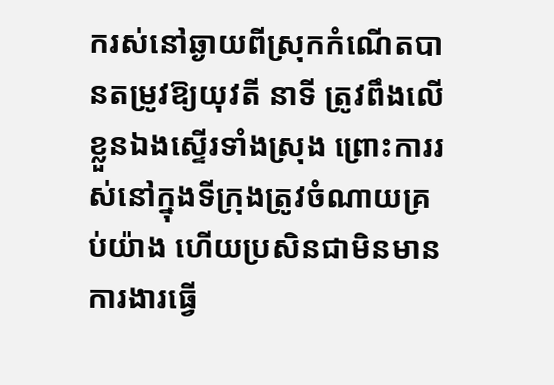ករស់នៅឆ្ងាយពីស្រុកកំណើតបានតម្រូវឱ្យយុវតី នាទី ត្រូវពឹងលើខ្លួនឯងស្ទើរទាំងស្រុង ព្រោះការរស់នៅក្នុងទីក្រុងត្រូវចំណាយគ្រប់យ៉ាង ហើយប្រសិនជាមិនមានការងារធ្វើ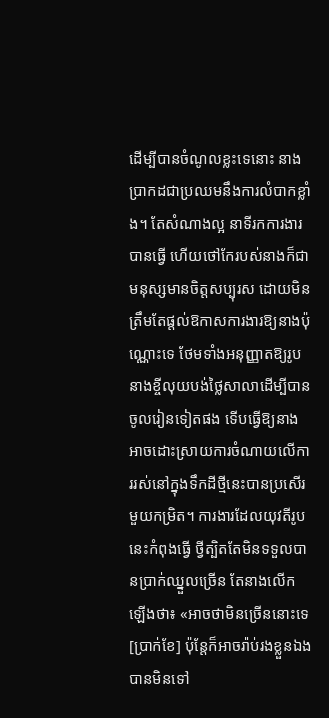ដើម្បីបានចំណូលខ្លះទេនោះ នាងប្រាកដជាប្រឈមនឹងការលំបាកខ្លាំង។ តែសំណាងល្អ នាទីរកការងារបានធ្វើ ហើយថៅកែរបស់នាងក៏ជាមនុស្សមានចិត្តសប្បុរស ដោយមិនត្រឹមតែផ្តល់ឱកាសការងារឱ្យនាងប៉ុណ្ណោះទេ ថែមទាំងអនុញ្ញាតឱ្យរូបនាងខ្ចីលុយបង់ថ្លៃសាលាដើម្បីបានចូលរៀនទៀតផង ទើបធ្វើឱ្យនាងអាចដោះស្រាយការចំណាយលើការរស់នៅក្នុងទឹកដីថ្មីនេះបានប្រសើរមួយកម្រិត។ ការងារដែលយុវតីរូបនេះកំពុងធ្វើ ថ្វីត្បិតតែមិនទទួលបានប្រាក់ឈ្នួលច្រើន តែនាងលើកឡើងថា៖ «អាចថាមិនច្រើននោះទេ [ប្រាក់ខែ] ប៉ុន្តែក៏អាចរ៉ាប់រងខ្លួនឯងបានមិនទៅ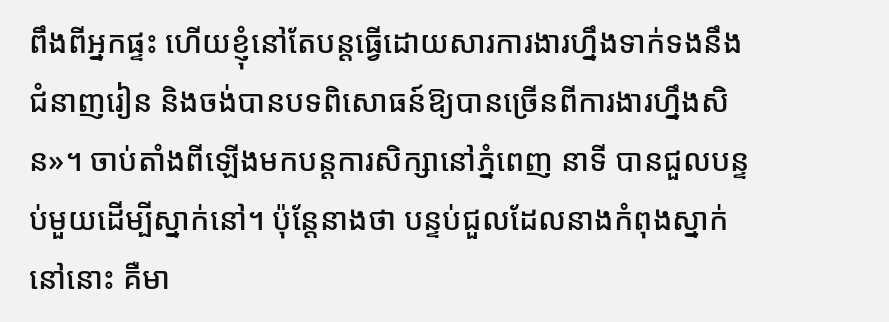ពឹងពីអ្នកផ្ទះ ហើយខ្ញុំនៅតែបន្តធ្វើដោយសារការងារហ្នឹងទាក់ទងនឹងជំនាញរៀន និងចង់បានបទពិសោធន៍ឱ្យបានច្រើនពីការងារហ្នឹងសិន»។ ចាប់តាំងពីឡើងមកបន្តការសិក្សានៅភ្នំពេញ នាទី បានជួលបន្ទប់មួយដើម្បីស្នាក់នៅ។ ប៉ុន្តែនាងថា បន្ទប់ជួលដែលនាងកំពុងស្នាក់នៅនោះ គឺមា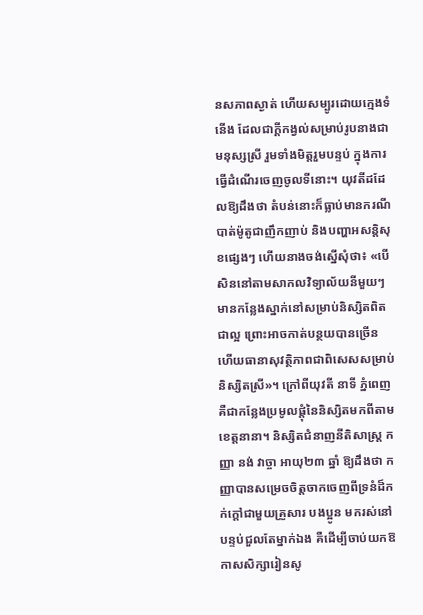នសភាពស្ងាត់ ហើយសម្បូរដោយក្មេងទំនើង ដែលជាក្ដីកង្វល់សម្រាប់រូបនាងជាមនុស្សស្រី រួមទាំងមិត្តរួមបន្ទប់ ក្នុងការធ្វើដំណើរចេញចូលទីនោះ។ យុវតីដដែលឱ្យដឹងថា តំបន់នោះក៏ធ្លាប់មានករណីបាត់ម៉ូតូជាញឹកញាប់ និងបញ្ហាអសន្តិសុខផ្សេងៗ ហើយនាងចង់ស្នើសុំថា៖ «បើសិននៅតាមសាកលវិទ្យាល័យនីមួយៗមានកន្លែងស្នាក់នៅសម្រាប់និស្សិតពិតជាល្អ ព្រោះអាចកាត់បន្ថយបានច្រើន ហើយធានាសុវត្ថិភាពជាពិសេសសម្រាប់និស្សិតស្រី»។ ក្រៅពីយុវតី នាទី ភ្នំពេញគឺជាកន្លែងប្រមូលផ្តុំនៃនិស្សិតមកពីតាមខេត្តនានា។ និស្សិតជំនាញនីតិសាស្ត្រ កញ្ញា នង់ វាច្ចា អាយុ២៣ ឆ្នាំ ឱ្យដឹងថា កញ្ញាបានសម្រេចចិត្តចាកចេញពីទ្រនំដ៏កក់ក្ដៅជាមួយគ្រួសារ បងប្អូន មករស់នៅបន្ទប់ជួលតែម្នាក់ឯង គឺដើម្បីចាប់យកឱកាសសិក្សារៀនសូ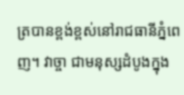ត្របានខ្ពង់ខ្ពស់នៅរាជធានីភ្នំពេញ។ វាច្ចា ជាមនុស្សដំបូងក្នុង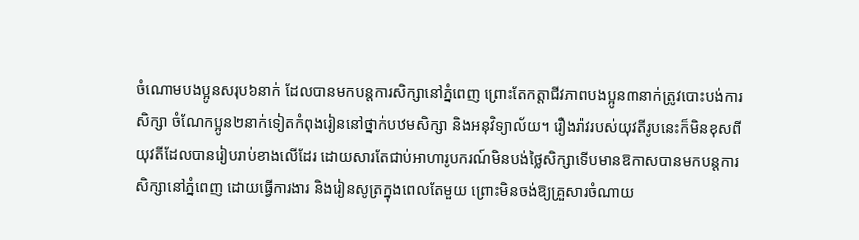ចំណោមបងប្អូនសរុប៦នាក់ ដែលបានមកបន្តការសិក្សានៅភ្នំពេញ ព្រោះតែកត្តាជីវភាពបងប្អូន៣នាក់ត្រូវបោះបង់ការសិក្សា ចំណែកប្អូន២នាក់ទៀតកំពុងរៀននៅថ្នាក់បឋមសិក្សា និងអនុវិទ្យាល័យ។ រឿងរ៉ាវរបស់យុវតីរូបនេះក៏មិនខុសពីយុវតីដែលបានរៀបរាប់ខាងលើដែរ ដោយសារតែជាប់អាហារូបករណ៍មិនបង់ថ្លៃសិក្សាទើបមានឱកាសបានមកបន្តការសិក្សានៅភ្នំពេញ ដោយធ្វើការងារ និងរៀនសូត្រក្នុងពេលតែមួយ ព្រោះមិនចង់ឱ្យគ្រួសារចំណាយ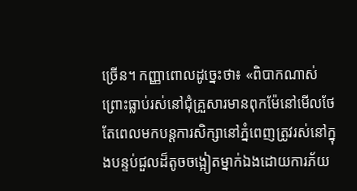ច្រើន។ កញ្ញាពោលដូច្នេះថា៖ «ពិបាកណាស់ព្រោះធ្លាប់រស់នៅជុំគ្រួសារមានពុកម៉ែនៅមើលថែ តែពេលមកបន្តការសិក្សានៅភ្នំពេញត្រូវរស់នៅក្នុងបន្ទប់ជួលដ៏តូចចង្អៀតម្នាក់ឯងដោយការភ័យ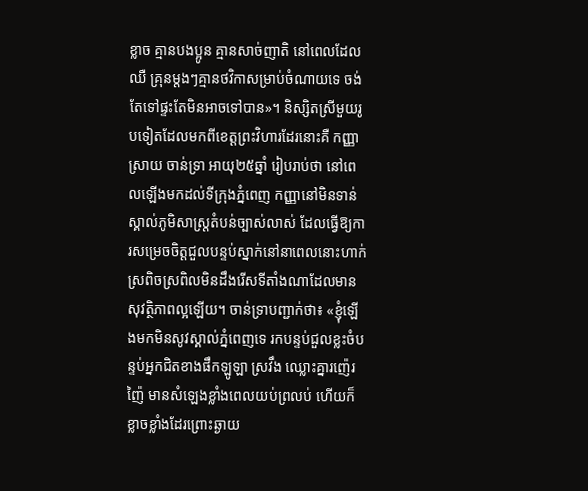ខ្លាច គ្មានបងប្អូន គ្មានសាច់ញាតិ នៅពេលដែលឈឺ គ្រុនម្តងៗគ្មានថវិកាសម្រាប់ចំណាយទេ ចង់តែទៅផ្ទះតែមិនអាចទៅបាន»។ និស្សិតស្រីមួយរូបទៀតដែលមកពីខេត្តព្រះវិហារដែរនោះគឺ កញ្ញា ស្រាយ ចាន់ទ្រា អាយុ២៥ឆ្នាំ រៀបរាប់ថា នៅពេលឡើងមកដល់ទីក្រុងភ្នំពេញ កញ្ញានៅមិនទាន់ស្គាល់ភូមិសាស្ត្រតំបន់ច្បាស់លាស់ ដែលធ្វើឱ្យការសម្រេចចិត្តជួលបន្ទប់ស្នាក់នៅនាពេលនោះហាក់ស្រពិចស្រពិលមិនដឹងរើសទីតាំងណាដែលមានសុវត្ថិភាពល្អឡើយ។ ចាន់ទ្រាបញ្ជាក់ថា៖ «ខ្ញុំឡើងមកមិនសូវស្គាល់ភ្នំពេញទេ រកបន្ទប់ជួលខ្លះចំបន្ទប់អ្នកជិតខាងផឹកឡូឡា ស្រវឹង ឈ្លោះគ្នារញ៉េរញ៉ៃ មានសំឡេងខ្លាំងពេលយប់ព្រលប់ ហើយក៏ខ្លាចខ្លាំងដែរព្រោះឆ្ងាយ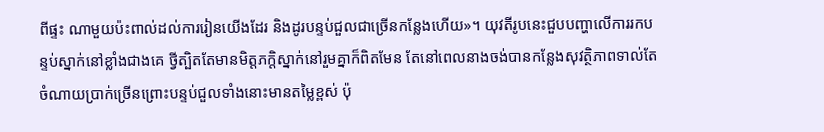ពីផ្ទះ ណាមួយប៉ះពាល់ដល់ការរៀនយើងដែរ និងដូរបន្ទប់ជួលជាច្រើនកន្លែងហើយ»។ យុវតីរូបនេះជួបបញ្ហាលើការរកបន្ទប់ស្នាក់នៅខ្លាំងជាងគេ ថ្វីត្បិតតែមានមិត្តភក្តិស្នាក់នៅរួមគ្នាក៏ពិតមែន តែនៅពេលនាងចង់បានកន្លែងសុវត្ថិភាពទាល់តែចំណាយប្រាក់ច្រើនព្រោះបន្ទប់ជួលទាំងនោះមានតម្លៃខ្ពស់ ប៉ុ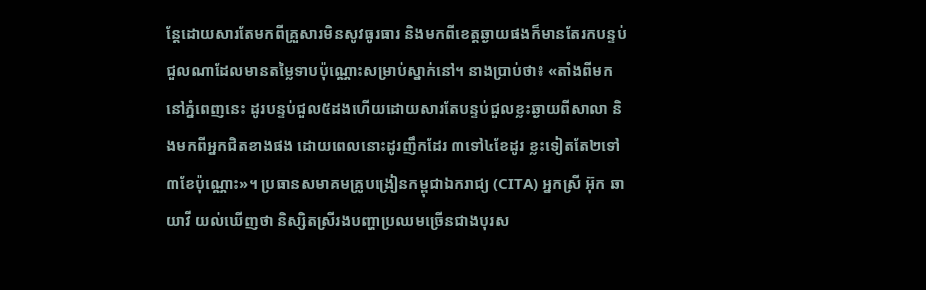ន្តែដោយសារតែមកពីគ្រួសារមិនសូវធូរធារ និងមកពីខេត្តឆ្ងាយផងក៏មានតែរកបន្ទប់ជួលណាដែលមានតម្លៃទាបប៉ុណ្ណោះសម្រាប់ស្នាក់នៅ។ នាងប្រាប់ថា៖ «តាំងពីមកនៅភ្នំពេញនេះ ដូរបន្ទប់ជួល៥ដងហើយដោយសារតែបន្ទប់ជួលខ្លះឆ្ងាយពីសាលា និងមកពីអ្នកជិតខាងផង ដោយពេលនោះដូរញឹកដែរ ៣ទៅ៤ខែដូរ ខ្លះទៀតតែ២ទៅ៣ខែប៉ុណ្ណោះ»។ ប្រធានសមាគមគ្រូបង្រៀនកម្ពុជាឯករាជ្យ (CITA) អ្នកស្រី អ៊ុក ឆាយាវី យល់ឃើញថា និស្សិតស្រីរងបញ្ហាប្រឈមច្រើនជាងបុរស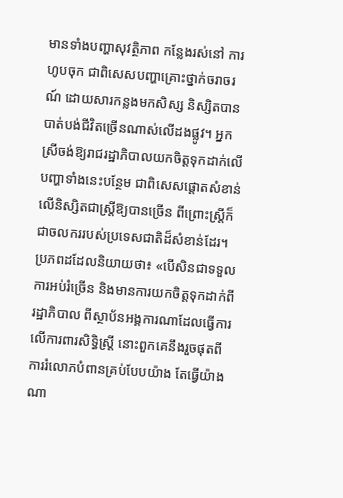មានទាំងបញ្ហាសុវត្ថិភាព កន្លែងរស់នៅ ការហូបចុក ជាពិសេសបញ្ហាគ្រោះថ្នាក់ចរាចរណ៍ ដោយសារកន្លងមកសិស្ស និស្សិតបានបាត់បង់ជីវិតច្រើនណាស់លើដងផ្លូវ។ អ្នកស្រីចង់ឱ្យរាជរដ្ឋាភិបាលយកចិត្តទុកដាក់លើបញ្ហាទាំងនេះបន្ថែម ជាពិសេសផ្ដោតសំខាន់លើនិស្សិតជាស្រ្ដីឱ្យបានច្រើន ពីព្រោះស្រ្តីក៏ជាចលកររបស់ប្រទេសជាតិដ៏សំខាន់ដែរ។ ប្រភពដដែលនិយាយថា៖ «បើសិនជាទទួលការអប់រំច្រើន និងមានការយកចិត្តទុកដាក់ពីរដ្ឋាភិបាល ពីស្ថាប័នអង្គការណាដែលធ្វើការលើការពារសិទ្ធិស្រ្តី នោះពួកគេនឹងរួចផុតពីការរំលោភបំពានគ្រប់បែបយ៉ាង តែធ្វើយ៉ាងណា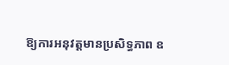ឱ្យការអនុវត្តមានប្រសិទ្ធភាព ឧ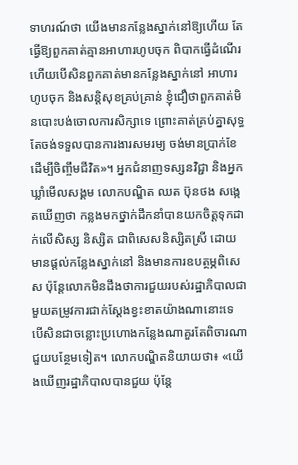ទាហរណ៍ថា យើងមានកន្លែងស្នាក់នៅឱ្យហើយ តែធ្វើឱ្យពួកគាត់គ្មានអាហារហូបចុក ពិបាកធ្វើដំណើរ ហើយបើសិនពួកគាត់មានកន្លែងស្នាក់នៅ អាហារហូបចុក និងសន្តិសុខគ្រប់គ្រាន់ ខ្ញុំជឿថាពួកគាត់មិនបោះបង់ចោលការសិក្សាទេ ព្រោះគាត់គ្រប់គ្នាសុទ្ធតែចង់ទទួលបានការងារសមរម្យ ចង់មានប្រាក់ខែដើម្បីចិញ្ចឹមជីវិត»។ អ្នកជំនាញទស្សនវិជ្ជា និងអ្នកឃ្លាំមើលសង្គម លោកបណ្ឌិត ឈត ប៊ុនថង សង្កេតឃើញថា កន្លងមកថ្នាក់ដឹកនាំបានយកចិត្តទុកដាក់លើសិស្ស និស្សិត ជាពិសេសនិស្សិតស្រី ដោយមានផ្ដល់កន្លែងស្នាក់នៅ និងមានការឧបត្ថម្ភពិសេស ប៉ុន្តែលោកមិនដឹងថាការជួយរបស់រដ្ឋាភិបាលជាមួយតម្រូវការជាក់ស្ដែងខ្វះខាតយ៉ាងណានោះទេ បើសិនជាចន្លោះប្រហោងកន្លែងណាគួរតែពិចារណាជួយបន្ថែមទៀត។ លោកបណ្ឌិតនិយាយថា៖ «យើងឃើញរដ្ឋាភិបាលបានជួយ ប៉ុន្តែ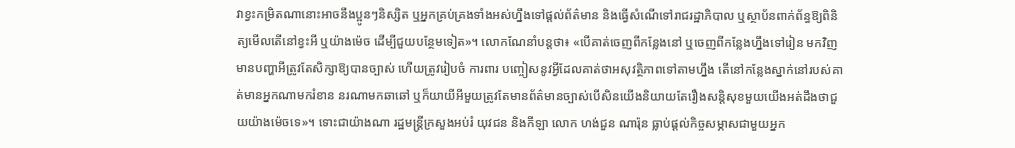វាខ្វះកម្រិតណានោះអាចនឹងប្អូនៗនិស្សិត ឬអ្នកគ្រប់គ្រងទាំងអស់ហ្នឹងទៅផ្ដល់ព័ត៌មាន និងធ្វើសំណើទៅរាជរដ្ឋាភិបាល ឬស្ថាប័នពាក់ព័ន្ធឱ្យពិនិត្យមើលតើនៅខ្វះអី ឬយ៉ាងម៉េច ដើម្បីជួយបន្ថែមទៀត»។ លោកណែនាំបន្តថា៖ «បើគាត់ចេញពីកន្លែងនៅ ឬចេញពីកន្លែងហ្នឹងទៅរៀន មកវិញមានបញ្ហាអីត្រូវតែសិក្សាឱ្យបានច្បាស់ ហើយត្រូវរៀបចំ ការពារ បញ្ចៀសនូវអ្វីដែលគាត់ថាអសុវត្ថិភាពទៅតាមហ្នឹង តើនៅកន្លែងស្នាក់នៅរបស់គាត់មានអ្នកណាមករំខាន នរណាមកឆាឆៅ ឬក៏យាយីអីមួយត្រូវតែមានព័ត៌មានច្បាស់បើសិនយើងនិយាយតែរឿងសន្តិសុខមួយយើងអត់ដឹងថាជួយយ៉ាងម៉េចទេ»។ ទោះជាយ៉ាងណា រដ្ឋមន្ត្រីក្រសួងអប់រំ យុវជន និងកីឡា លោក ហង់ជួន ណារ៉ុន ធ្លាប់ផ្ដល់កិច្ចសម្ភាសជាមួយអ្នក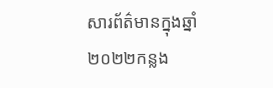សារព័ត៌មានក្នុងឆ្នាំ២០២២កន្លង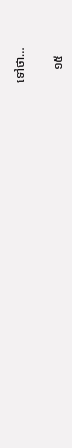ទៅថា…

    ១៥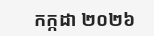កក្កដា ២០២៦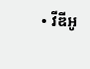• វីឌីអូ